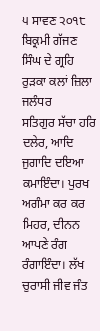੫ ਸਾਵਣ ੨੦੧੮ ਬਿਕ੍ਰਮੀ ਗੱਜਣ ਸਿੰਘ ਦੇ ਗ੍ਰਹਿ ਰੁੜਕਾ ਕਲਾਂ ਜ਼ਿਲਾ ਜਲੰਧਰ
ਸਤਿਗੁਰ ਸੱਚਾ ਹਰਿ ਦਲੇਰ, ਆਦਿ ਜੁਗਾਦਿ ਦਇਆ ਕਮਾਇੰਦਾ। ਪੁਰਖ ਅਗੰਮਾ ਕਰ ਕਰ ਮਿਹਰ, ਦੀਨਨ ਆਪਣੇ ਰੰਗ ਰੰਗਾਇੰਦਾ। ਲੱਖ ਚੁਰਾਸੀ ਜੀਵ ਜੰਤ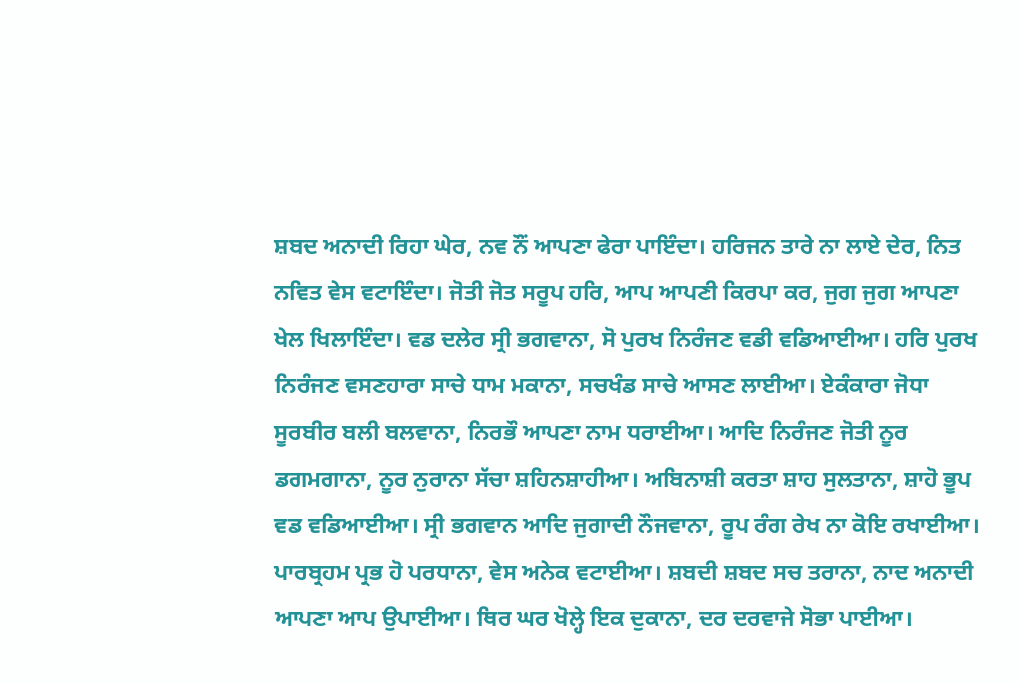ਸ਼ਬਦ ਅਨਾਦੀ ਰਿਹਾ ਘੇਰ, ਨਵ ਨੌਂ ਆਪਣਾ ਫੇਰਾ ਪਾਇੰਦਾ। ਹਰਿਜਨ ਤਾਰੇ ਨਾ ਲਾਏ ਦੇਰ, ਨਿਤ ਨਵਿਤ ਵੇਸ ਵਟਾਇੰਦਾ। ਜੋਤੀ ਜੋਤ ਸਰੂਪ ਹਰਿ, ਆਪ ਆਪਣੀ ਕਿਰਪਾ ਕਰ, ਜੁਗ ਜੁਗ ਆਪਣਾ ਖੇਲ ਖਿਲਾਇੰਦਾ। ਵਡ ਦਲੇਰ ਸ੍ਰੀ ਭਗਵਾਨਾ, ਸੋ ਪੁਰਖ ਨਿਰੰਜਣ ਵਡੀ ਵਡਿਆਈਆ। ਹਰਿ ਪੁਰਖ ਨਿਰੰਜਣ ਵਸਣਹਾਰਾ ਸਾਚੇ ਧਾਮ ਮਕਾਨਾ, ਸਚਖੰਡ ਸਾਚੇ ਆਸਣ ਲਾਈਆ। ਏਕੰਕਾਰਾ ਜੋਧਾ ਸੂਰਬੀਰ ਬਲੀ ਬਲਵਾਨਾ, ਨਿਰਭੌ ਆਪਣਾ ਨਾਮ ਧਰਾਈਆ। ਆਦਿ ਨਿਰੰਜਣ ਜੋਤੀ ਨੂਰ ਡਗਮਗਾਨਾ, ਨੂਰ ਨੁਰਾਨਾ ਸੱਚਾ ਸ਼ਹਿਨਸ਼ਾਹੀਆ। ਅਬਿਨਾਸ਼ੀ ਕਰਤਾ ਸ਼ਾਹ ਸੁਲਤਾਨਾ, ਸ਼ਾਹੋ ਭੂਪ ਵਡ ਵਡਿਆਈਆ। ਸ੍ਰੀ ਭਗਵਾਨ ਆਦਿ ਜੁਗਾਦੀ ਨੌਜਵਾਨਾ, ਰੂਪ ਰੰਗ ਰੇਖ ਨਾ ਕੋਇ ਰਖਾਈਆ। ਪਾਰਬ੍ਰਹਮ ਪ੍ਰਭ ਹੋ ਪਰਧਾਨਾ, ਵੇਸ ਅਨੇਕ ਵਟਾਈਆ। ਸ਼ਬਦੀ ਸ਼ਬਦ ਸਚ ਤਰਾਨਾ, ਨਾਦ ਅਨਾਦੀ ਆਪਣਾ ਆਪ ਉਪਾਈਆ। ਥਿਰ ਘਰ ਖੋਲ੍ਹੇ ਇਕ ਦੁਕਾਨਾ, ਦਰ ਦਰਵਾਜੇ ਸੋਭਾ ਪਾਈਆ।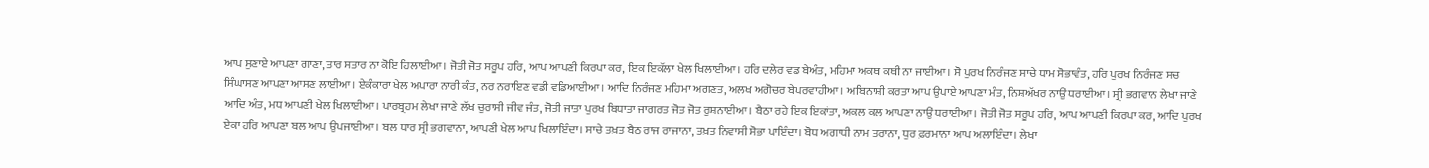ਆਪ ਸੁਣਾਏ ਆਪਣਾ ਗਾਣਾ, ਤਾਰ ਸਤਾਰ ਨਾ ਕੋਇ ਹਿਲਾਈਆ। ਜੋਤੀ ਜੋਤ ਸਰੂਪ ਹਰਿ, ਆਪ ਆਪਣੀ ਕਿਰਪਾ ਕਰ, ਇਕ ਇਕੱਲਾ ਖੇਲ ਖਿਲਾਈਆ। ਹਰਿ ਦਲੇਰ ਵਡ ਬੇਅੰਤ, ਮਹਿਮਾ ਅਕਥ ਕਥੀ ਨਾ ਜਾਈਆ। ਸੋ ਪੁਰਖ ਨਿਰੰਜਣ ਸਾਚੇ ਧਾਮ ਸੋਭਾਵੰਤ, ਹਰਿ ਪੁਰਖ ਨਿਰੰਜਣ ਸਚ ਸਿੰਘਾਸਣ ਆਪਣਾ ਆਸਣ ਲਾਈਆ। ਏਕੰਕਾਰਾ ਖੇਲ ਅਪਾਰਾ ਨਾਰੀ ਕੰਤ, ਨਰ ਨਰਾਇਣ ਵਡੀ ਵਡਿਆਈਆ। ਆਦਿ ਨਿਰੰਜਣ ਮਹਿਮਾ ਅਗਣਤ, ਅਲਖ ਅਗੋਚਰ ਬੇਪਰਵਾਹੀਆ। ਅਬਿਨਾਸ਼ੀ ਕਰਤਾ ਆਪ ਉਪਾਏ ਆਪਣਾ ਮੰਤ, ਨਿਸ਼ਅੱਖਰ ਨਾਉਂ ਧਰਾਈਆ। ਸ੍ਰੀ ਭਗਵਾਨ ਲੇਖਾ ਜਾਣੇ ਆਦਿ ਅੰਤ, ਮਧ ਆਪਣੀ ਖੇਲ ਖਿਲਾਈਆ। ਪਾਰਬ੍ਰਹਮ ਲੇਖਾ ਜਾਣੇ ਲੱਖ ਚੁਰਾਸੀ ਜੀਵ ਜੰਤ, ਜੋਤੀ ਜਾਤਾ ਪੁਰਖ ਬਿਧਾਤਾ ਜਾਗਰਤ ਜੋਤ ਜੋਤ ਰੁਸ਼ਨਾਈਆ। ਬੈਠਾ ਰਹੇ ਇਕ ਇਕਾਂਤਾ, ਅਕਲ ਕਲ ਆਪਣਾ ਨਾਉਂ ਧਰਾਈਆ। ਜੋਤੀ ਜੋਤ ਸਰੂਪ ਹਰਿ, ਆਪ ਆਪਣੀ ਕਿਰਪਾ ਕਰ, ਆਦਿ ਪੁਰਖ ਏਕਾ ਹਰਿ ਆਪਣਾ ਬਲ ਆਪ ਉਪਜਾਈਆ। ਬਲ ਧਾਰ ਸ੍ਰੀ ਭਗਵਾਨਾ, ਆਪਣੀ ਖੇਲ ਆਪ ਖਿਲਾਇੰਦਾ। ਸਾਚੇ ਤਖ਼ਤ ਬੈਠ ਰਾਜ ਰਾਜਾਨਾ, ਤਖ਼ਤ ਨਿਵਾਸੀ ਸੋਭਾ ਪਾਇੰਦਾ। ਬੋਧ ਅਗਾਧੀ ਨਾਮ ਤਰਾਨਾ, ਧੁਰ ਫ਼ਰਮਾਨਾ ਆਪ ਅਲਾਇੰਦਾ। ਲੇਖਾ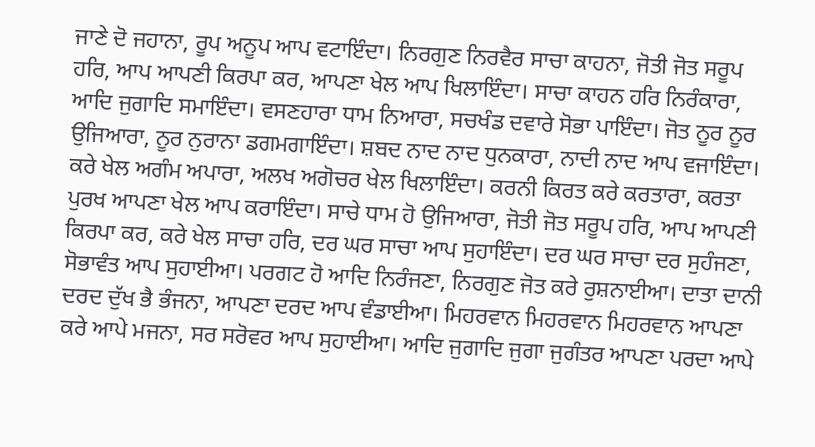ਜਾਣੇ ਦੋ ਜਹਾਨਾ, ਰੂਪ ਅਨੂਪ ਆਪ ਵਟਾਇੰਦਾ। ਨਿਰਗੁਣ ਨਿਰਵੈਰ ਸਾਚਾ ਕਾਹਨਾ, ਜੋਤੀ ਜੋਤ ਸਰੂਪ ਹਰਿ, ਆਪ ਆਪਣੀ ਕਿਰਪਾ ਕਰ, ਆਪਣਾ ਖੇਲ ਆਪ ਖਿਲਾਇੰਦਾ। ਸਾਚਾ ਕਾਹਨ ਹਰਿ ਨਿਰੰਕਾਰਾ, ਆਦਿ ਜੁਗਾਦਿ ਸਮਾਇੰਦਾ। ਵਸਣਹਾਰਾ ਧਾਮ ਨਿਆਰਾ, ਸਚਖੰਡ ਦਵਾਰੇ ਸੋਭਾ ਪਾਇੰਦਾ। ਜੋਤ ਨੂਰ ਨੂਰ ਉਜਿਆਰਾ, ਨੂਰ ਨੁਰਾਨਾ ਡਗਮਗਾਇੰਦਾ। ਸ਼ਬਦ ਨਾਦ ਨਾਦ ਧੁਨਕਾਰਾ, ਨਾਦੀ ਨਾਦ ਆਪ ਵਜਾਇੰਦਾ। ਕਰੇ ਖੇਲ ਅਗੰਮ ਅਪਾਰਾ, ਅਲਖ ਅਗੋਚਰ ਖੇਲ ਖਿਲਾਇੰਦਾ। ਕਰਨੀ ਕਿਰਤ ਕਰੇ ਕਰਤਾਰਾ, ਕਰਤਾ ਪੁਰਖ ਆਪਣਾ ਖੇਲ ਆਪ ਕਰਾਇੰਦਾ। ਸਾਚੇ ਧਾਮ ਹੋ ਉਜਿਆਰਾ, ਜੋਤੀ ਜੋਤ ਸਰੂਪ ਹਰਿ, ਆਪ ਆਪਣੀ ਕਿਰਪਾ ਕਰ, ਕਰੇ ਖੇਲ ਸਾਚਾ ਹਰਿ, ਦਰ ਘਰ ਸਾਚਾ ਆਪ ਸੁਹਾਇੰਦਾ। ਦਰ ਘਰ ਸਾਚਾ ਦਰ ਸੁਹੰਜਣਾ, ਸੋਭਾਵੰਤ ਆਪ ਸੁਹਾਈਆ। ਪਰਗਟ ਹੋ ਆਦਿ ਨਿਰੰਜਣਾ, ਨਿਰਗੁਣ ਜੋਤ ਕਰੇ ਰੁਸ਼ਨਾਈਆ। ਦਾਤਾ ਦਾਨੀ ਦਰਦ ਦੁੱਖ ਭੈ ਭੰਜਨਾ, ਆਪਣਾ ਦਰਦ ਆਪ ਵੰਡਾਈਆ। ਮਿਹਰਵਾਨ ਮਿਹਰਵਾਨ ਮਿਹਰਵਾਨ ਆਪਣਾ ਕਰੇ ਆਪੇ ਮਜਨਾ, ਸਰ ਸਰੋਵਰ ਆਪ ਸੁਹਾਈਆ। ਆਦਿ ਜੁਗਾਦਿ ਜੁਗਾ ਜੁਗੰਤਰ ਆਪਣਾ ਪਰਦਾ ਆਪੇ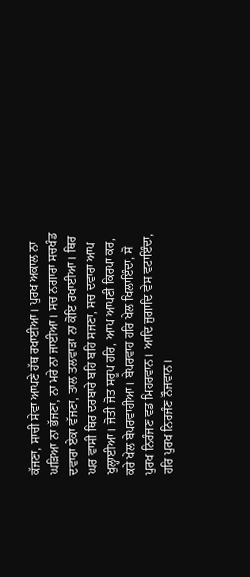ਕੱਜਣਾ, ਸਾਚੀ ਸੇਵਾ ਆਪਣੇ ਹੱਥ ਰਖਾਈਆ। ਪੁਰਖ ਅਕਾਲ ਨਾ ਘੜਿਆ ਨਾ ਭੱਜਣਾ, ਨਾ ਮਰੇ ਨਾ ਜਾਈਆ। ਸਚ ਨਗਾਰਾ ਸਚਖੰਡ ਦਵਾਰਾ ਏਕਾ ਵੱਜਣਾ, ਤਾਲ ਤਲਵਾੜਾ ਨਾ ਕੋਇ ਰਖਾਈਆ। ਥਿਰ ਘਰ ਵਾਸੀ ਥਿਰ ਦਰਬਾਰੇ ਬਹਿ ਬਹਿ ਸਜਣਾ, ਸਚ ਦਵਾਰਾ ਆਪ ਖੁਲ੍ਹਾਈਆ। ਜੋਤੀ ਜੋਤ ਸਰੂਪ ਹਰਿ, ਆਪ ਆਪਣੀ ਕਿਰਪਾ ਕਰ, ਕਰੇ ਖੇਲ ਬੇਪਰਵਾਹੀਆ। ਬੇਪਰਵਾਹ ਹਰਿ ਖੇਲ ਖਿਲਾਇੰਦਾ, ਸੋ ਪੁਰਖ ਨਿਰੰਜਣ ਵਡ ਮਿਹਰਵਾਨ। ਆਦਿ ਜੁਗਾਦਿ ਵੇਸ ਵਟਾਇੰਦਾ, ਹਰਿ ਪੁਰਖ ਨਿਰਜੰਣ ਨੌਜਵਾਨ।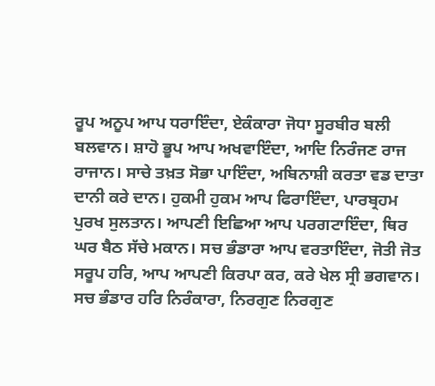ਰੂਪ ਅਨੂਪ ਆਪ ਧਰਾਇੰਦਾ, ਏਕੰਕਾਰਾ ਜੋਧਾ ਸੂਰਬੀਰ ਬਲੀ ਬਲਵਾਨ। ਸ਼ਾਹੋ ਭੂਪ ਆਪ ਅਖਵਾਇੰਦਾ, ਆਦਿ ਨਿਰੰਜਣ ਰਾਜ ਰਾਜਾਨ। ਸਾਚੇ ਤਖ਼ਤ ਸੋਭਾ ਪਾਇੰਦਾ, ਅਬਿਨਾਸ਼ੀ ਕਰਤਾ ਵਡ ਦਾਤਾ ਦਾਨੀ ਕਰੇ ਦਾਨ। ਹੁਕਮੀ ਹੁਕਮ ਆਪ ਫਿਰਾਇੰਦਾ, ਪਾਰਬ੍ਰਹਮ ਪੁਰਖ ਸੁਲਤਾਨ। ਆਪਣੀ ਇਛਿਆ ਆਪ ਪਰਗਟਾਇੰਦਾ, ਥਿਰ ਘਰ ਬੈਠ ਸੱਚੇ ਮਕਾਨ। ਸਚ ਭੰਡਾਰਾ ਆਪ ਵਰਤਾਇੰਦਾ, ਜੋਤੀ ਜੋਤ ਸਰੂਪ ਹਰਿ, ਆਪ ਆਪਣੀ ਕਿਰਪਾ ਕਰ, ਕਰੇ ਖੇਲ ਸ੍ਰੀ ਭਗਵਾਨ। ਸਚ ਭੰਡਾਰ ਹਰਿ ਨਿਰੰਕਾਰਾ, ਨਿਰਗੁਣ ਨਿਰਗੁਣ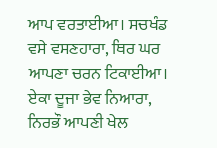ਆਪ ਵਰਤਾਈਆ। ਸਚਖੰਡ ਵਸੇ ਵਸਣਹਾਰਾ, ਥਿਰ ਘਰ ਆਪਣਾ ਚਰਨ ਟਿਕਾਈਆ। ਏਕਾ ਦੂਜਾ ਭੇਵ ਨਿਆਰਾ, ਨਿਰਭੌ ਆਪਣੀ ਖੇਲ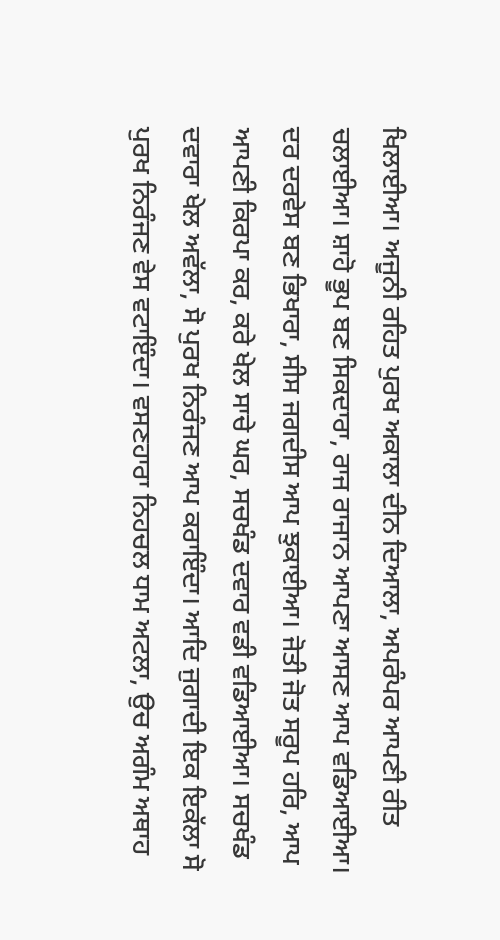ਖਿਲਾਈਆ। ਅਜੂਨੀ ਰਹਿਤ ਪੁਰਖ ਅਕਾਲਾ ਦੀਨ ਦਿਆਲਾ, ਅਪਰੰਪਰ ਆਪਣੀ ਰੀਤ ਚਲਾਈਆ। ਸ਼ਾਹੋ ਭੂਪ ਬਣ ਸਿਕਦਾਰਾ, ਰਾਜ ਰਾਜਾਨ ਆਪਣਾ ਆਸਣ ਆਪ ਵਡਿਆਈਆ। ਦਰ ਦਰਵੇਸ ਬਣ ਭਿਖਾਰਾ, ਸੀਸ ਜਗਦੀਸ ਆਪ ਝੁਕਾਈਆ। ਜੋਤੀ ਜੋਤ ਸਰੂਪ ਹਰਿ, ਆਪ ਆਪਣੀ ਕਿਰਪਾ ਕਰ, ਕਰੇ ਖੇਲ ਸਾਚੇ ਘਰ, ਸਚਖੰਡ ਦਵਾਰ ਵਡੀ ਵਡਿਆਈਆ। ਸਚਖੰਡ ਦਵਾਰਾ ਖੇਲ ਅਵੱਲਾ, ਸੋ ਪੁਰਖ ਨਿਰੰਜਣ ਆਪ ਕਰਾਇੰਦਾ। ਆਦਿ ਜੁਗਾਦੀ ਇਕ ਇਕੱਲਾ ਸੋ ਪੁਰਖ ਨਿਰੰਜਣ ਵੇਸ ਵਟਾਇੰਦਾ। ਵਸਣਹਾਰਾ ਨਿਹਚਲ ਧਾਮ ਅਟਲਾ, ਉਚ ਅਗੰਮ ਅਥਾਹ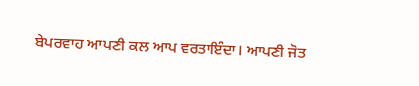ਬੇਪਰਵਾਹ ਆਪਣੀ ਕਲ ਆਪ ਵਰਤਾਇੰਦਾ। ਆਪਣੀ ਜੋਤ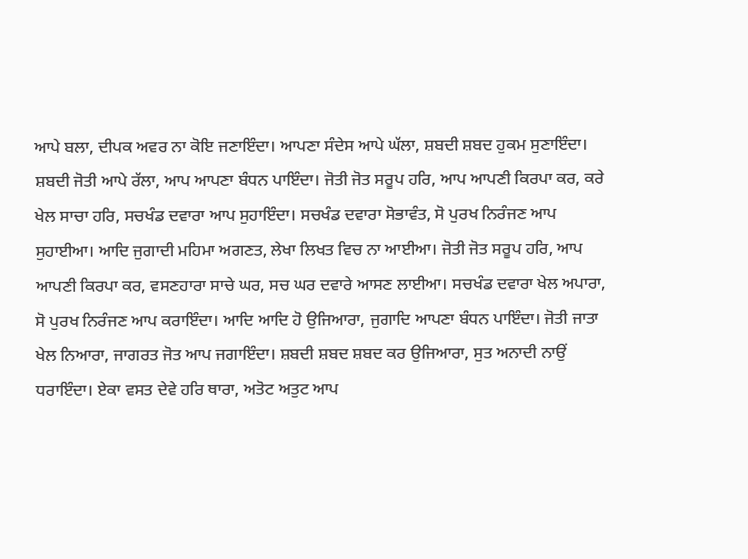ਆਪੇ ਬਲਾ, ਦੀਪਕ ਅਵਰ ਨਾ ਕੋਇ ਜਣਾਇੰਦਾ। ਆਪਣਾ ਸੰਦੇਸ ਆਪੇ ਘੱਲਾ, ਸ਼ਬਦੀ ਸ਼ਬਦ ਹੁਕਮ ਸੁਣਾਇੰਦਾ। ਸ਼ਬਦੀ ਜੋਤੀ ਆਪੇ ਰੱਲਾ, ਆਪ ਆਪਣਾ ਬੰਧਨ ਪਾਇੰਦਾ। ਜੋਤੀ ਜੋਤ ਸਰੂਪ ਹਰਿ, ਆਪ ਆਪਣੀ ਕਿਰਪਾ ਕਰ, ਕਰੇ ਖੇਲ ਸਾਚਾ ਹਰਿ, ਸਚਖੰਡ ਦਵਾਰਾ ਆਪ ਸੁਹਾਇੰਦਾ। ਸਚਖੰਡ ਦਵਾਰਾ ਸੋਭਾਵੰਤ, ਸੋ ਪੁਰਖ ਨਿਰੰਜਣ ਆਪ ਸੁਹਾਈਆ। ਆਦਿ ਜੁਗਾਦੀ ਮਹਿਮਾ ਅਗਣਤ, ਲੇਖਾ ਲਿਖਤ ਵਿਚ ਨਾ ਆਈਆ। ਜੋਤੀ ਜੋਤ ਸਰੂਪ ਹਰਿ, ਆਪ ਆਪਣੀ ਕਿਰਪਾ ਕਰ, ਵਸਣਹਾਰਾ ਸਾਚੇ ਘਰ, ਸਚ ਘਰ ਦਵਾਰੇ ਆਸਣ ਲਾਈਆ। ਸਚਖੰਡ ਦਵਾਰਾ ਖੇਲ ਅਪਾਰਾ, ਸੋ ਪੁਰਖ ਨਿਰੰਜਣ ਆਪ ਕਰਾਇੰਦਾ। ਆਦਿ ਆਦਿ ਹੋ ਉਜਿਆਰਾ, ਜੁਗਾਦਿ ਆਪਣਾ ਬੰਧਨ ਪਾਇੰਦਾ। ਜੋਤੀ ਜਾਤਾ ਖੇਲ ਨਿਆਰਾ, ਜਾਗਰਤ ਜੋਤ ਆਪ ਜਗਾਇੰਦਾ। ਸ਼ਬਦੀ ਸ਼ਬਦ ਸ਼ਬਦ ਕਰ ਉਜਿਆਰਾ, ਸੁਤ ਅਨਾਦੀ ਨਾਉਂ ਧਰਾਇੰਦਾ। ਏਕਾ ਵਸਤ ਦੇਵੇ ਹਰਿ ਥਾਰਾ, ਅਤੋਟ ਅਤੁਟ ਆਪ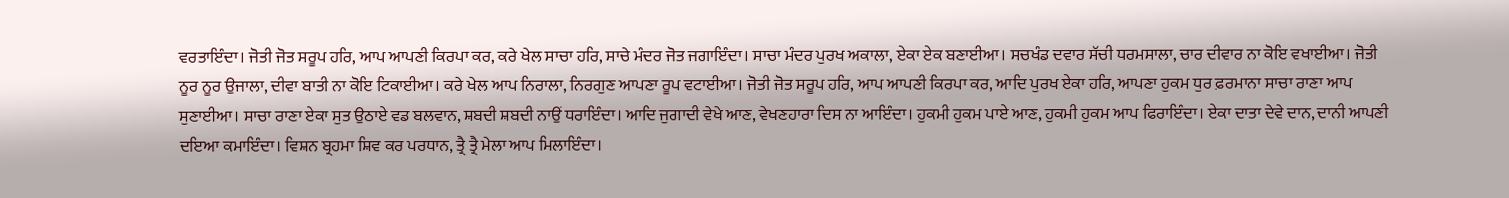ਵਰਤਾਇੰਦਾ। ਜੋਤੀ ਜੋਤ ਸਰੂਪ ਹਰਿ, ਆਪ ਆਪਣੀ ਕਿਰਪਾ ਕਰ, ਕਰੇ ਖੇਲ ਸਾਚਾ ਹਰਿ, ਸਾਚੇ ਮੰਦਰ ਜੋਤ ਜਗਾਇੰਦਾ। ਸਾਚਾ ਮੰਦਰ ਪੁਰਖ ਅਕਾਲਾ, ਏਕਾ ਏਕ ਬਣਾਈਆ। ਸਚਖੰਡ ਦਵਾਰ ਸੱਚੀ ਧਰਮਸਾਲਾ, ਚਾਰ ਦੀਵਾਰ ਨਾ ਕੋਇ ਵਖਾਈਆ। ਜੋਤੀ ਨੂਰ ਨੂਰ ਉਜਾਲਾ, ਦੀਵਾ ਬਾਤੀ ਨਾ ਕੋਇ ਟਿਕਾਈਆ। ਕਰੇ ਖੇਲ ਆਪ ਨਿਰਾਲਾ, ਨਿਰਗੁਣ ਆਪਣਾ ਰੂਪ ਵਟਾਈਆ। ਜੋਤੀ ਜੋਤ ਸਰੂਪ ਹਰਿ, ਆਪ ਆਪਣੀ ਕਿਰਪਾ ਕਰ, ਆਦਿ ਪੁਰਖ ਏਕਾ ਹਰਿ, ਆਪਣਾ ਹੁਕਮ ਧੁਰ ਫ਼ਰਮਾਨਾ ਸਾਚਾ ਰਾਣਾ ਆਪ ਸੁਣਾਈਆ। ਸਾਚਾ ਰਾਣਾ ਏਕਾ ਸੁਤ ਉਠਾਏ ਵਡ ਬਲਵਾਨ, ਸ਼ਬਦੀ ਸ਼ਬਦੀ ਨਾਉਂ ਧਰਾਇੰਦਾ। ਆਦਿ ਜੁਗਾਦੀ ਵੇਖੇ ਆਣ, ਵੇਖਣਹਾਰਾ ਦਿਸ ਨਾ ਆਇੰਦਾ। ਹੁਕਮੀ ਹੁਕਮ ਪਾਏ ਆਣ, ਹੁਕਮੀ ਹੁਕਮ ਆਪ ਫਿਰਾਇੰਦਾ। ਏਕਾ ਦਾਤਾ ਦੇਵੇ ਦਾਨ, ਦਾਨੀ ਆਪਣੀ ਦਇਆ ਕਮਾਇੰਦਾ। ਵਿਸ਼ਨ ਬ੍ਰਹਮਾ ਸ਼ਿਵ ਕਰ ਪਰਧਾਨ, ਤ੍ਰੈ ਤ੍ਰੈ ਮੇਲਾ ਆਪ ਮਿਲਾਇੰਦਾ।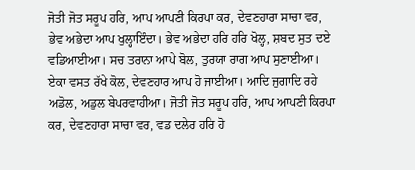ਜੋਤੀ ਜੋਤ ਸਰੂਪ ਹਰਿ, ਆਪ ਆਪਣੀ ਕਿਰਪਾ ਕਰ, ਦੇਵਣਹਾਰਾ ਸਾਚਾ ਵਰ, ਭੇਵ ਅਭੇਦਾ ਆਪ ਖੁਲ੍ਹਾਇੰਦਾ। ਭੇਵ ਅਭੇਦਾ ਹਰਿ ਹਰਿ ਖੋਲ੍ਹ, ਸ਼ਬਦ ਸੁਤ ਦਏ ਵਡਿਆਈਆ। ਸਚ ਤਰਾਨਾ ਆਪੇ ਬੋਲ, ਤੁਰਯਾ ਰਾਗ ਆਪ ਸੁਣਾਈਆ। ਏਕਾ ਵਸਤ ਰੱਖੇ ਕੋਲ, ਦੇਵਣਹਾਰ ਆਪ ਹੋ ਜਾਈਆ। ਆਦਿ ਜੁਗਾਦਿ ਰਹੇ ਅਡੋਲ, ਅਡੁਲ ਬੇਪਰਵਾਹੀਆ। ਜੋਤੀ ਜੋਤ ਸਰੂਪ ਹਰਿ, ਆਪ ਆਪਣੀ ਕਿਰਪਾ ਕਰ, ਦੇਵਣਹਾਰਾ ਸਾਚਾ ਵਰ, ਵਡ ਦਲੇਰ ਹਰਿ ਹੋ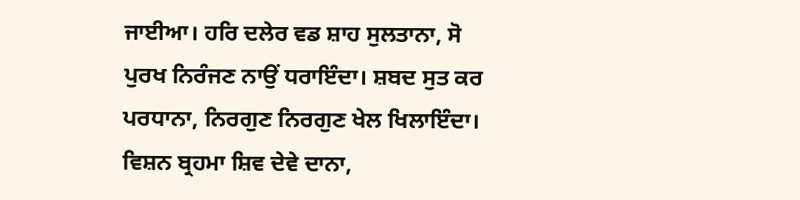ਜਾਈਆ। ਹਰਿ ਦਲੇਰ ਵਡ ਸ਼ਾਹ ਸੁਲਤਾਨਾ, ਸੋ ਪੁਰਖ ਨਿਰੰਜਣ ਨਾਉਂ ਧਰਾਇੰਦਾ। ਸ਼ਬਦ ਸੁਤ ਕਰ ਪਰਧਾਨਾ, ਨਿਰਗੁਣ ਨਿਰਗੁਣ ਖੇਲ ਖਿਲਾਇੰਦਾ। ਵਿਸ਼ਨ ਬ੍ਰਹਮਾ ਸ਼ਿਵ ਦੇਵੇ ਦਾਨਾ,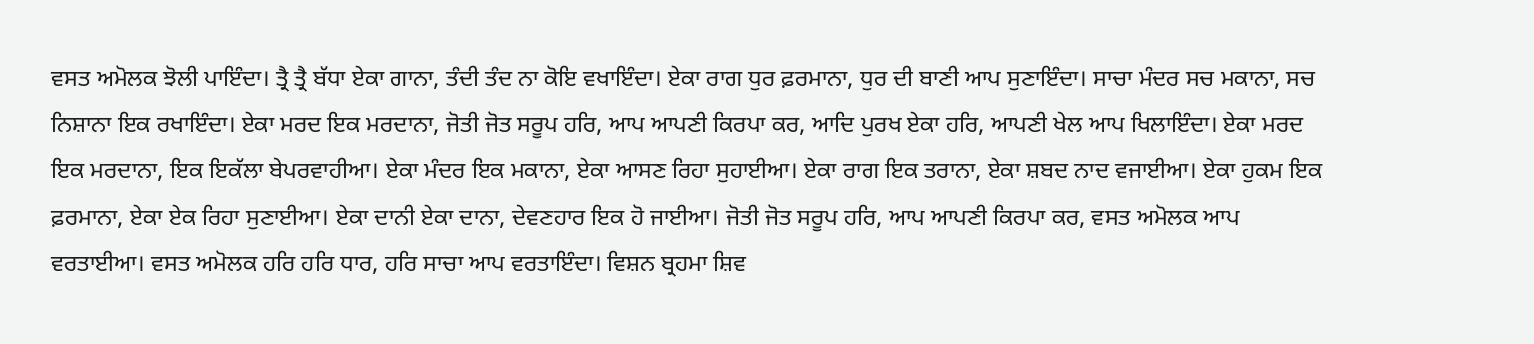ਵਸਤ ਅਮੋਲਕ ਝੋਲੀ ਪਾਇੰਦਾ। ਤ੍ਰੈ ਤ੍ਰੈ ਬੱਧਾ ਏਕਾ ਗਾਨਾ, ਤੰਦੀ ਤੰਦ ਨਾ ਕੋਇ ਵਖਾਇੰਦਾ। ਏਕਾ ਰਾਗ ਧੁਰ ਫ਼ਰਮਾਨਾ, ਧੁਰ ਦੀ ਬਾਣੀ ਆਪ ਸੁਣਾਇੰਦਾ। ਸਾਚਾ ਮੰਦਰ ਸਚ ਮਕਾਨਾ, ਸਚ ਨਿਸ਼ਾਨਾ ਇਕ ਰਖਾਇੰਦਾ। ਏਕਾ ਮਰਦ ਇਕ ਮਰਦਾਨਾ, ਜੋਤੀ ਜੋਤ ਸਰੂਪ ਹਰਿ, ਆਪ ਆਪਣੀ ਕਿਰਪਾ ਕਰ, ਆਦਿ ਪੁਰਖ ਏਕਾ ਹਰਿ, ਆਪਣੀ ਖੇਲ ਆਪ ਖਿਲਾਇੰਦਾ। ਏਕਾ ਮਰਦ ਇਕ ਮਰਦਾਨਾ, ਇਕ ਇਕੱਲਾ ਬੇਪਰਵਾਹੀਆ। ਏਕਾ ਮੰਦਰ ਇਕ ਮਕਾਨਾ, ਏਕਾ ਆਸਣ ਰਿਹਾ ਸੁਹਾਈਆ। ਏਕਾ ਰਾਗ ਇਕ ਤਰਾਨਾ, ਏਕਾ ਸ਼ਬਦ ਨਾਦ ਵਜਾਈਆ। ਏਕਾ ਹੁਕਮ ਇਕ ਫ਼ਰਮਾਨਾ, ਏਕਾ ਏਕ ਰਿਹਾ ਸੁਣਾਈਆ। ਏਕਾ ਦਾਨੀ ਏਕਾ ਦਾਨਾ, ਦੇਵਣਹਾਰ ਇਕ ਹੋ ਜਾਈਆ। ਜੋਤੀ ਜੋਤ ਸਰੂਪ ਹਰਿ, ਆਪ ਆਪਣੀ ਕਿਰਪਾ ਕਰ, ਵਸਤ ਅਮੋਲਕ ਆਪ ਵਰਤਾਈਆ। ਵਸਤ ਅਮੋਲਕ ਹਰਿ ਹਰਿ ਧਾਰ, ਹਰਿ ਸਾਚਾ ਆਪ ਵਰਤਾਇੰਦਾ। ਵਿਸ਼ਨ ਬ੍ਰਹਮਾ ਸ਼ਿਵ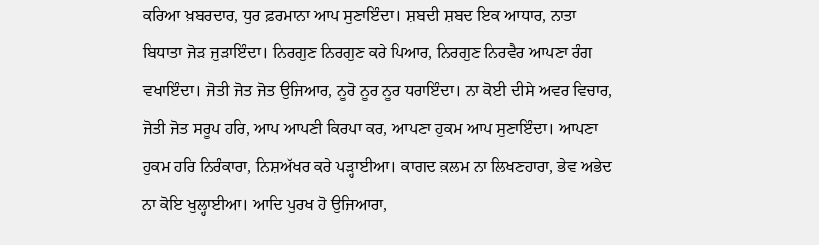ਕਰਿਆ ਖ਼ਬਰਦਾਰ, ਧੁਰ ਫ਼ਰਮਾਨਾ ਆਪ ਸੁਣਾਇੰਦਾ। ਸ਼ਬਦੀ ਸ਼ਬਦ ਇਕ ਆਧਾਰ, ਨਾਤਾ ਬਿਧਾਤਾ ਜੋੜ ਜੁੜਾਇੰਦਾ। ਨਿਰਗੁਣ ਨਿਰਗੁਣ ਕਰੇ ਪਿਆਰ, ਨਿਰਗੁਣ ਨਿਰਵੈਰ ਆਪਣਾ ਰੰਗ ਵਖਾਇੰਦਾ। ਜੋਤੀ ਜੋਤ ਜੋਤ ਉਜਿਆਰ, ਨੂਰੋ ਨੂਰ ਨੂਰ ਧਰਾਇੰਦਾ। ਨਾ ਕੋਈ ਦੀਸੇ ਅਵਰ ਵਿਚਾਰ, ਜੋਤੀ ਜੋਤ ਸਰੂਪ ਹਰਿ, ਆਪ ਆਪਣੀ ਕਿਰਪਾ ਕਰ, ਆਪਣਾ ਹੁਕਮ ਆਪ ਸੁਣਾਇੰਦਾ। ਆਪਣਾ ਹੁਕਮ ਹਰਿ ਨਿਰੰਕਾਰਾ, ਨਿਸ਼ਅੱਖਰ ਕਰੇ ਪੜ੍ਹਾਈਆ। ਕਾਗਦ ਕ਼ਲਮ ਨਾ ਲਿਖਣਹਾਰਾ, ਭੇਵ ਅਭੇਦ ਨਾ ਕੋਇ ਖੁਲ੍ਹਾਈਆ। ਆਦਿ ਪੁਰਖ ਹੋ ਉਜਿਆਰਾ,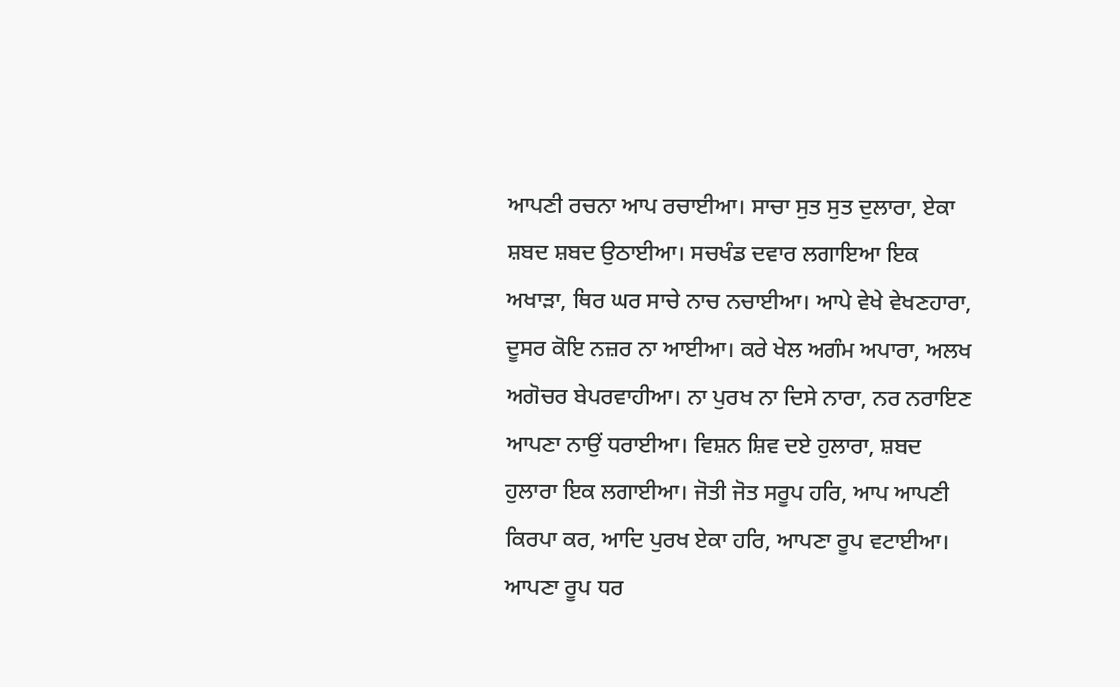ਆਪਣੀ ਰਚਨਾ ਆਪ ਰਚਾਈਆ। ਸਾਚਾ ਸੁਤ ਸੁਤ ਦੁਲਾਰਾ, ਏਕਾ ਸ਼ਬਦ ਸ਼ਬਦ ਉਠਾਈਆ। ਸਚਖੰਡ ਦਵਾਰ ਲਗਾਇਆ ਇਕ ਅਖਾੜਾ, ਥਿਰ ਘਰ ਸਾਚੇ ਨਾਚ ਨਚਾਈਆ। ਆਪੇ ਵੇਖੇ ਵੇਖਣਹਾਰਾ, ਦੂਸਰ ਕੋਇ ਨਜ਼ਰ ਨਾ ਆਈਆ। ਕਰੇ ਖੇਲ ਅਗੰਮ ਅਪਾਰਾ, ਅਲਖ ਅਗੋਚਰ ਬੇਪਰਵਾਹੀਆ। ਨਾ ਪੁਰਖ ਨਾ ਦਿਸੇ ਨਾਰਾ, ਨਰ ਨਰਾਇਣ ਆਪਣਾ ਨਾਉਂ ਧਰਾਈਆ। ਵਿਸ਼ਨ ਸ਼ਿਵ ਦਏ ਹੁਲਾਰਾ, ਸ਼ਬਦ ਹੁਲਾਰਾ ਇਕ ਲਗਾਈਆ। ਜੋਤੀ ਜੋਤ ਸਰੂਪ ਹਰਿ, ਆਪ ਆਪਣੀ ਕਿਰਪਾ ਕਰ, ਆਦਿ ਪੁਰਖ ਏਕਾ ਹਰਿ, ਆਪਣਾ ਰੂਪ ਵਟਾਈਆ। ਆਪਣਾ ਰੂਪ ਧਰ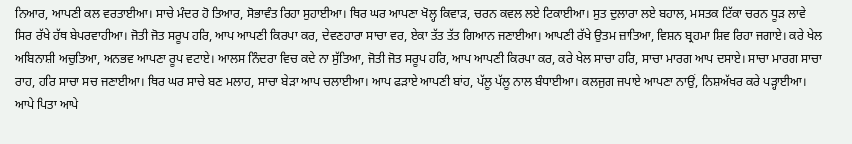ਨਿਆਰ, ਆਪਣੀ ਕਲ ਵਰਤਾਈਆ। ਸਾਚੇ ਮੰਦਰ ਹੋ ਤਿਆਰ, ਸੋਭਾਵੰਤ ਰਿਹਾ ਸੁਹਾਈਆ। ਥਿਰ ਘਰ ਆਪਣਾ ਖੋਲ੍ਹ ਕਿਵਾੜ, ਚਰਨ ਕਵਲ ਲਏ ਟਿਕਾਈਆ। ਸੁਤ ਦੁਲਾਰਾ ਲਏ ਬਹਾਲ, ਮਸਤਕ ਟਿੱਕਾ ਚਰਨ ਧੂੜ ਲਾਵੇ ਸਿਰ ਰੱਖੇ ਹੱਥ ਬੇਪਰਵਾਹੀਆ। ਜੋਤੀ ਜੋਤ ਸਰੂਪ ਹਰਿ, ਆਪ ਆਪਣੀ ਕਿਰਪਾ ਕਰ, ਦੇਵਣਹਾਰਾ ਸਾਚਾ ਵਰ, ਏਕਾ ਤੱਤ ਤੱਤ ਗਿਆਨ ਜਣਾਈਆ। ਆਪਣੀ ਰੱਖੇ ਉਤਮ ਜ਼ਾਤਿਆ, ਵਿਸ਼ਨ ਬ੍ਰਹਮਾ ਸ਼ਿਵ ਰਿਹਾ ਜਗਾਏ। ਕਰੇ ਖੇਲ ਅਬਿਨਾਸ਼ੀ ਅਚੁਤਿਆ, ਅਨਭਵ ਆਪਣਾ ਰੂਪ ਵਟਾਏ। ਆਲਸ ਨਿੰਦਰਾ ਵਿਚ ਕਦੇ ਨਾ ਸੁੱਤਿਆ, ਜੋਤੀ ਜੋਤ ਸਰੂਪ ਹਰਿ, ਆਪ ਆਪਣੀ ਕਿਰਪਾ ਕਰ, ਕਰੇ ਖੇਲ ਸਾਚਾ ਹਰਿ, ਸਾਚਾ ਮਾਰਗ ਆਪ ਦਸਾਏ। ਸਾਚਾ ਮਾਰਗ ਸਾਚਾ ਰਾਹ, ਹਰਿ ਸਾਚਾ ਸਚ ਜਣਾਈਆ। ਥਿਰ ਘਰ ਸਾਚੇ ਬਣ ਮਲਾਹ, ਸਾਚਾ ਬੇੜਾ ਆਪ ਚਲਾਈਆ। ਆਪ ਫੜਾਏ ਆਪਣੀ ਬਾਂਹ, ਪੱਲੂ ਪੱਲੂ ਨਾਲ ਬੰਧਾਈਆ। ਕਲਜੁਗ ਜਪਾਏ ਆਪਣਾ ਨਾਉਂ, ਨਿਸ਼ਅੱਖਰ ਕਰੇ ਪੜ੍ਹਾਈਆ। ਆਪੇ ਪਿਤਾ ਆਪੇ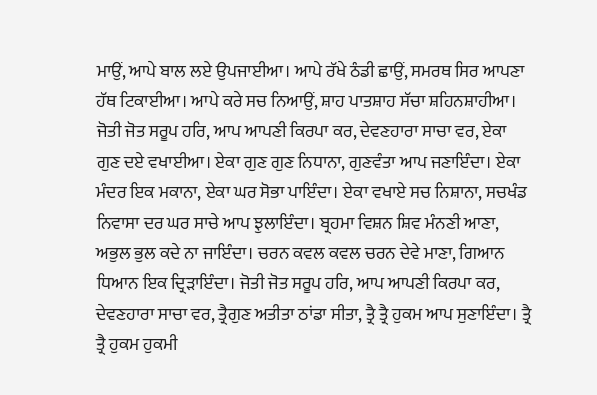ਮਾਉਂ, ਆਪੇ ਬਾਲ ਲਏ ਉਪਜਾਈਆ। ਆਪੇ ਰੱਖੇ ਠੰਡੀ ਛਾਉਂ, ਸਮਰਥ ਸਿਰ ਆਪਣਾ ਹੱਥ ਟਿਕਾਈਆ। ਆਪੇ ਕਰੇ ਸਚ ਨਿਆਉਂ, ਸ਼ਾਹ ਪਾਤਸ਼ਾਹ ਸੱਚਾ ਸ਼ਹਿਨਸ਼ਾਹੀਆ। ਜੋਤੀ ਜੋਤ ਸਰੂਪ ਹਰਿ, ਆਪ ਆਪਣੀ ਕਿਰਪਾ ਕਰ, ਦੇਵਣਹਾਰਾ ਸਾਚਾ ਵਰ, ਏਕਾ ਗੁਣ ਦਏ ਵਖਾਈਆ। ਏਕਾ ਗੁਣ ਗੁਣ ਨਿਧਾਨਾ, ਗੁਣਵੰਤਾ ਆਪ ਜਣਾਇੰਦਾ। ਏਕਾ ਮੰਦਰ ਇਕ ਮਕਾਨਾ, ਏਕਾ ਘਰ ਸੋਭਾ ਪਾਇੰਦਾ। ਏਕਾ ਵਖਾਏ ਸਚ ਨਿਸ਼ਾਨਾ, ਸਚਖੰਡ ਨਿਵਾਸਾ ਦਰ ਘਰ ਸਾਚੇ ਆਪ ਝੁਲਾਇੰਦਾ। ਬ੍ਰਹਮਾ ਵਿਸ਼ਨ ਸ਼ਿਵ ਮੰਨਣੀ ਆਣਾ, ਅਭੁਲ ਭੁਲ ਕਦੇ ਨਾ ਜਾਇੰਦਾ। ਚਰਨ ਕਵਲ ਕਵਲ ਚਰਨ ਦੇਵੇ ਮਾਣਾ, ਗਿਆਨ ਧਿਆਨ ਇਕ ਦ੍ਰਿੜਾਇੰਦਾ। ਜੋਤੀ ਜੋਤ ਸਰੂਪ ਹਰਿ, ਆਪ ਆਪਣੀ ਕਿਰਪਾ ਕਰ, ਦੇਵਣਹਾਰਾ ਸਾਚਾ ਵਰ, ਤ੍ਰੈਗੁਣ ਅਤੀਤਾ ਠਾਂਡਾ ਸੀਤਾ, ਤ੍ਰੈ ਤ੍ਰੈ ਹੁਕਮ ਆਪ ਸੁਣਾਇੰਦਾ। ਤ੍ਰੈ ਤ੍ਰੈ ਹੁਕਮ ਹੁਕਮੀ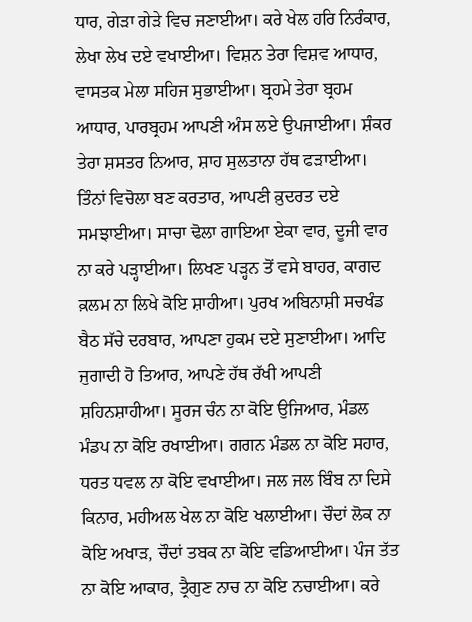ਧਾਰ, ਗੇੜਾ ਗੇੜੇ ਵਿਚ ਜਣਾਈਆ। ਕਰੇ ਖੇਲ ਹਰਿ ਨਿਰੰਕਾਰ, ਲੇਖਾ ਲੇਖ ਦਏ ਵਖਾਈਆ। ਵਿਸ਼ਨ ਤੇਰਾ ਵਿਸ਼ਵ ਆਧਾਰ, ਵਾਸਤਕ ਮੇਲਾ ਸਹਿਜ ਸੁਭਾਈਆ। ਬ੍ਰਹਮੇ ਤੇਰਾ ਬ੍ਰਹਮ ਆਧਾਰ, ਪਾਰਬ੍ਰਹਮ ਆਪਣੀ ਅੰਸ ਲਏ ਉਪਜਾਈਆ। ਸ਼ੰਕਰ ਤੇਰਾ ਸ਼ਸਤਰ ਨਿਆਰ, ਸ਼ਾਹ ਸੁਲਤਾਨਾ ਹੱਥ ਫੜਾਈਆ। ਤਿੰਨਾਂ ਵਿਚੋਲਾ ਬਣ ਕਰਤਾਰ, ਆਪਣੀ ਕ਼ੁਦਰਤ ਦਏ ਸਮਝਾਈਆ। ਸਾਚਾ ਢੋਲਾ ਗਾਇਆ ਏਕਾ ਵਾਰ, ਦੂਜੀ ਵਾਰ ਨਾ ਕਰੇ ਪੜ੍ਹਾਈਆ। ਲਿਖਣ ਪੜ੍ਹਨ ਤੋਂ ਵਸੇ ਬਾਹਰ, ਕਾਗਦ ਕ਼ਲਮ ਨਾ ਲਿਖੇ ਕੋਇ ਸ਼ਾਹੀਆ। ਪੁਰਖ ਅਬਿਨਾਸ਼ੀ ਸਚਖੰਡ ਬੈਠ ਸੱਚੇ ਦਰਬਾਰ, ਆਪਣਾ ਹੁਕਮ ਦਏ ਸੁਣਾਈਆ। ਆਦਿ ਜੁਗਾਦੀ ਹੋ ਤਿਆਰ, ਆਪਣੇ ਹੱਥ ਰੱਖੀ ਆਪਣੀ ਸ਼ਹਿਨਸ਼ਾਹੀਆ। ਸੂਰਜ ਚੰਨ ਨਾ ਕੋਇ ਉਜਿਆਰ, ਮੰਡਲ ਮੰਡਪ ਨਾ ਕੋਇ ਰਖਾਈਆ। ਗਗਨ ਮੰਡਲ ਨਾ ਕੋਇ ਸਹਾਰ, ਧਰਤ ਧਵਲ ਨਾ ਕੋਇ ਵਖਾਈਆ। ਜਲ ਜਲ ਬਿੰਬ ਨਾ ਦਿਸੇ ਕਿਨਾਰ, ਮਹੀਅਲ ਖੇਲ ਨਾ ਕੋਇ ਖਲਾਈਆ। ਚੌਦਾਂ ਲੋਕ ਨਾ ਕੋਇ ਅਖਾੜ, ਚੌਦਾਂ ਤਬਕ ਨਾ ਕੋਇ ਵਡਿਆਈਆ। ਪੰਜ ਤੱਤ ਨਾ ਕੋਇ ਆਕਾਰ, ਤ੍ਰੈਗੁਣ ਨਾਚ ਨਾ ਕੋਇ ਨਚਾਈਆ। ਕਰੇ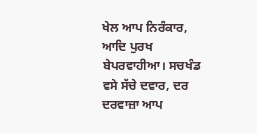ਖੇਲ ਆਪ ਨਿਰੰਕਾਰ, ਆਦਿ ਪੁਰਖ ਬੇਪਰਵਾਹੀਆ। ਸਚਖੰਡ ਵਸੇ ਸੱਚੇ ਦਵਾਰ, ਦਰ ਦਰਵਾਜ਼ਾ ਆਪ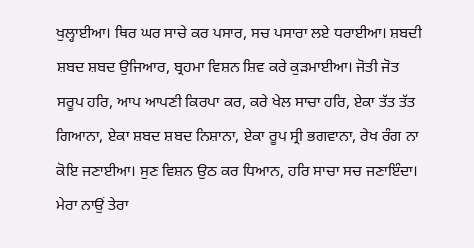ਖੁਲ੍ਹਾਈਆ। ਥਿਰ ਘਰ ਸਾਚੇ ਕਰ ਪਸਾਰ, ਸਚ ਪਸਾਰਾ ਲਏ ਧਰਾਈਆ। ਸ਼ਬਦੀ ਸ਼ਬਦ ਸ਼ਬਦ ਉਜਿਆਰ, ਬ੍ਰਹਮਾ ਵਿਸ਼ਨ ਸ਼ਿਵ ਕਰੇ ਕੁੜਮਾਈਆ। ਜੋਤੀ ਜੋਤ ਸਰੂਪ ਹਰਿ, ਆਪ ਆਪਣੀ ਕਿਰਪਾ ਕਰ, ਕਰੇ ਖੇਲ ਸਾਚਾ ਹਰਿ, ਏਕਾ ਤੱਤ ਤੱਤ ਗਿਆਨਾ, ਏਕਾ ਸ਼ਬਦ ਸ਼ਬਦ ਨਿਸ਼ਾਨਾ, ਏਕਾ ਰੂਪ ਸ੍ਰੀ ਭਗਵਾਨਾ, ਰੇਖ ਰੰਗ ਨਾ ਕੋਇ ਜਣਾਈਆ। ਸੁਣ ਵਿਸ਼ਨ ਉਠ ਕਰ ਧਿਆਨ, ਹਰਿ ਸਾਚਾ ਸਚ ਜਣਾਇੰਦਾ। ਮੇਰਾ ਨਾਉਂ ਤੇਰਾ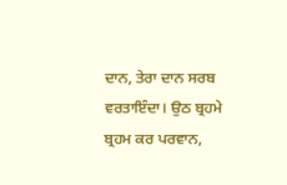ਦਾਨ, ਤੇਰਾ ਦਾਨ ਸਰਬ ਵਰਤਾਇੰਦਾ। ਉਠ ਬ੍ਰਹਮੇ ਬ੍ਰਹਮ ਕਰ ਪਰਵਾਨ,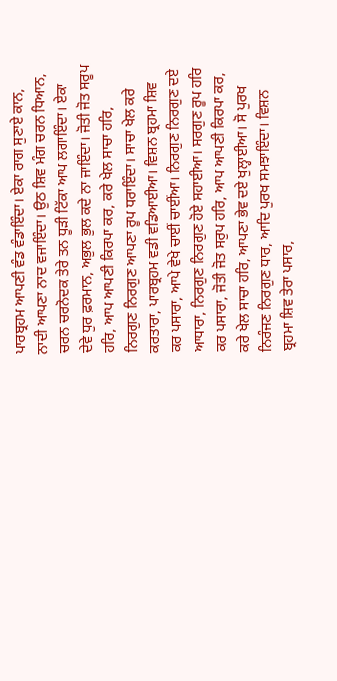ਪਾਰਬ੍ਰਹਮ ਆਪਣੀ ਵੰਡ ਵੰਡਾਇੰਦਾ। ਏਕਾ ਰਾਗ ਸੁਣਾਏ ਕਾਨ, ਨਾਦੀ ਆਪਣਾ ਨਾਦ ਵਜਾਇੰਦਾ। ਉਠ ਸ਼ਿਵ ਮੰਗ ਚਰਨ ਧਿਆਨ, ਚਰਨ ਚਰਨੋਦਕ ਤੇਰੇ ਤਨ ਧੂੜੀ ਟਿੱਕਾ ਆਪ ਲਗਾਇੰਦਾ। ਏਕਾ ਦੇਵੇ ਧੁਰ ਫ਼ਰਮਾਨ, ਅਭੁਲ ਭੁਲ ਕਦੇ ਨਾ ਜਾਇੰਦਾ। ਜੋਤੀ ਜੋਤ ਸਰੂਪ ਹਰਿ, ਆਪ ਆਪਣੀ ਕਿਰਪਾ ਕਰ, ਕਰੇ ਖੇਲ ਸਾਚਾ ਹਰਿ, ਨਿਰਗੁਣ ਨਿਰਗੁਣ ਆਪਣਾ ਰੂਪ ਧਰਾਇੰਦਾ। ਸਾਚਾ ਖੇਲ ਕਰੇ ਕਰਤਾਰਾ, ਪਾਰਬ੍ਰਹਮ ਵਡੀ ਵਡਿਆਈਆ। ਵਿਸ਼ਨ ਬ੍ਰਹਮਾ ਸ਼ਿਵ ਕਰ ਪਸਾਰਾ, ਆਪੇ ਵੇਖੇ ਚਾਈਂ ਚਾਈਂਆ। ਨਿਰਗੁਣ ਨਿਰਗੁਣ ਦਏ ਆਧਾਰਾ, ਨਿਰਗੁਣ ਨਿਰਗੁਣ ਹੋਏ ਸਹਾਈਆ। ਸਰਗੁਣ ਰੂਪ ਹਰਿ ਕਰ ਪਸਾਰਾ, ਜੋਤੀ ਜੋਤ ਸਰੁਪ ਹਰਿ, ਆਪ ਆਪਣੀ ਕਿਰਪਾ ਕਰ, ਕਰੇ ਖੇਲ ਸਾਚਾ ਹਰਿ, ਆਪਣਾ ਭੇਵ ਦਏ ਖੁਲ੍ਹਾਈਆ। ਸੋ ਪੁਰਖ ਨਿਰੰਜਣ ਨਿਰਗੁਣ ਧਾਰ, ਆਦਿ ਪੁਰਖ ਸਮਝਾਇੰਦਾ। ਵਿਸ਼ਨ ਬ੍ਰਹਮਾ ਸ਼ਿਵ ਤੇਰਾ ਪਸਾਰ,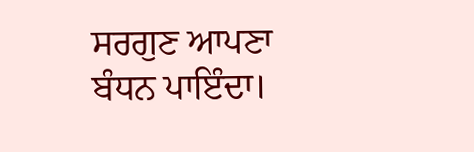ਸਰਗੁਣ ਆਪਣਾ ਬੰਧਨ ਪਾਇੰਦਾ।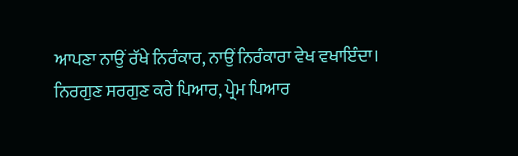ਆਪਣਾ ਨਾਉਂ ਰੱਖੇ ਨਿਰੰਕਾਰ, ਨਾਉਂ ਨਿਰੰਕਾਰਾ ਵੇਖ ਵਖਾਇੰਦਾ। ਨਿਰਗੁਣ ਸਰਗੁਣ ਕਰੇ ਪਿਆਰ, ਪ੍ਰੇਮ ਪਿਆਰ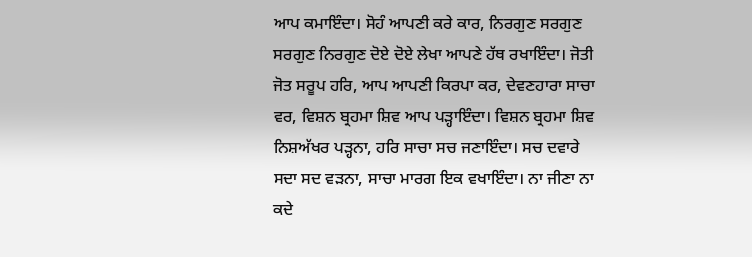ਆਪ ਕਮਾਇੰਦਾ। ਸੋਹੰ ਆਪਣੀ ਕਰੇ ਕਾਰ, ਨਿਰਗੁਣ ਸਰਗੁਣ ਸਰਗੁਣ ਨਿਰਗੁਣ ਦੋਏ ਦੋਏ ਲੇਖਾ ਆਪਣੇ ਹੱਥ ਰਖਾਇੰਦਾ। ਜੋਤੀ ਜੋਤ ਸਰੂਪ ਹਰਿ, ਆਪ ਆਪਣੀ ਕਿਰਪਾ ਕਰ, ਦੇਵਣਹਾਰਾ ਸਾਚਾ ਵਰ, ਵਿਸ਼ਨ ਬ੍ਰਹਮਾ ਸ਼ਿਵ ਆਪ ਪੜ੍ਹਾਇੰਦਾ। ਵਿਸ਼ਨ ਬ੍ਰਹਮਾ ਸ਼ਿਵ ਨਿਸ਼ਅੱਖਰ ਪੜ੍ਹਨਾ, ਹਰਿ ਸਾਚਾ ਸਚ ਜਣਾਇੰਦਾ। ਸਚ ਦਵਾਰੇ ਸਦਾ ਸਦ ਵੜਨਾ, ਸਾਚਾ ਮਾਰਗ ਇਕ ਵਖਾਇੰਦਾ। ਨਾ ਜੀਣਾ ਨਾ ਕਦੇ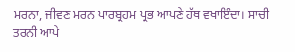ਮਰਨਾ, ਜੀਵਣ ਮਰਨ ਪਾਰਬ੍ਰਹਮ ਪ੍ਰਭ ਆਪਣੇ ਹੱਥ ਵਖਾਇੰਦਾ। ਸਾਚੀ ਤਰਨੀ ਆਪੇ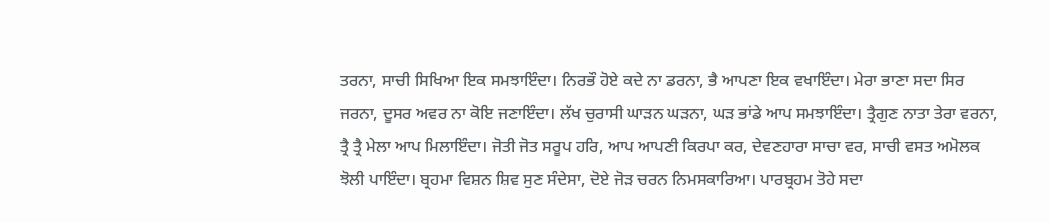ਤਰਨਾ, ਸਾਚੀ ਸਿਖਿਆ ਇਕ ਸਮਝਾਇੰਦਾ। ਨਿਰਭੌ ਹੋਏ ਕਦੇ ਨਾ ਡਰਨਾ, ਭੈ ਆਪਣਾ ਇਕ ਵਖਾਇੰਦਾ। ਮੇਰਾ ਭਾਣਾ ਸਦਾ ਸਿਰ ਜਰਨਾ, ਦੂਸਰ ਅਵਰ ਨਾ ਕੋਇ ਜਣਾਇੰਦਾ। ਲੱਖ ਚੁਰਾਸੀ ਘਾੜਨ ਘੜਨਾ, ਘੜ ਭਾਂਡੇ ਆਪ ਸਮਝਾਇੰਦਾ। ਤ੍ਰੈਗੁਣ ਨਾਤਾ ਤੇਰਾ ਵਰਨਾ, ਤ੍ਰੈ ਤ੍ਰੈ ਮੇਲਾ ਆਪ ਮਿਲਾਇੰਦਾ। ਜੋਤੀ ਜੋਤ ਸਰੂਪ ਹਰਿ, ਆਪ ਆਪਣੀ ਕਿਰਪਾ ਕਰ, ਦੇਵਣਹਾਰਾ ਸਾਚਾ ਵਰ, ਸਾਚੀ ਵਸਤ ਅਮੋਲਕ ਝੋਲੀ ਪਾਇੰਦਾ। ਬ੍ਰਹਮਾ ਵਿਸ਼ਨ ਸ਼ਿਵ ਸੁਣ ਸੰਦੇਸਾ, ਦੋਏ ਜੋੜ ਚਰਨ ਨਿਮਸਕਾਰਿਆ। ਪਾਰਬ੍ਰਹਮ ਤੋਹੇ ਸਦਾ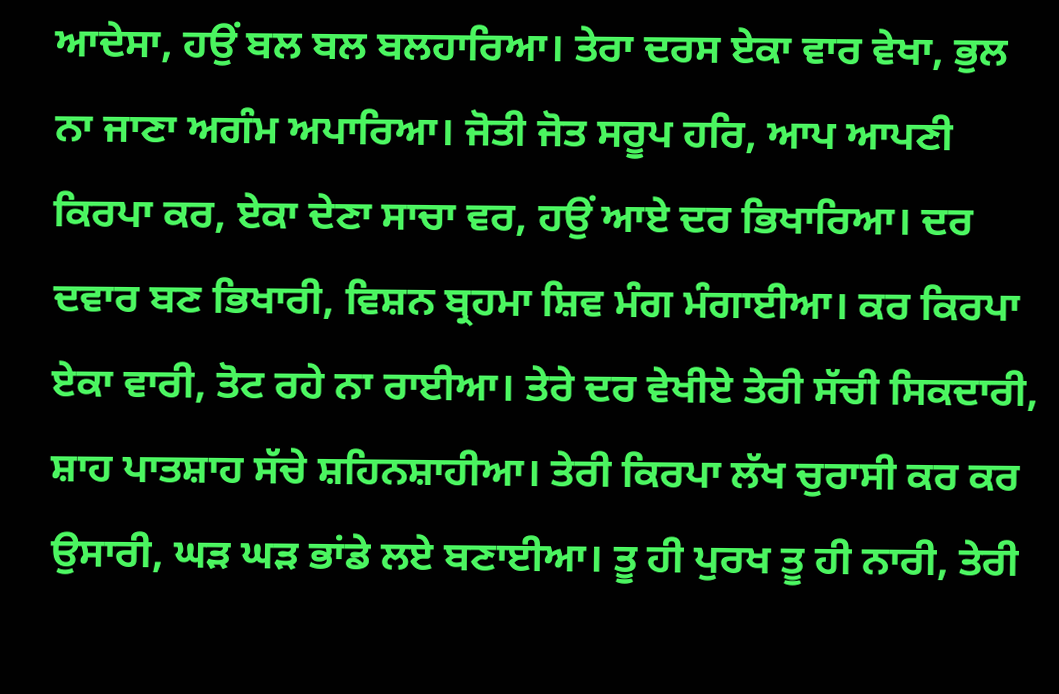ਆਦੇਸਾ, ਹਉਂ ਬਲ ਬਲ ਬਲਹਾਰਿਆ। ਤੇਰਾ ਦਰਸ ਏਕਾ ਵਾਰ ਵੇਖਾ, ਭੁਲ ਨਾ ਜਾਣਾ ਅਗੰਮ ਅਪਾਰਿਆ। ਜੋਤੀ ਜੋਤ ਸਰੂਪ ਹਰਿ, ਆਪ ਆਪਣੀ ਕਿਰਪਾ ਕਰ, ਏਕਾ ਦੇਣਾ ਸਾਚਾ ਵਰ, ਹਉਂ ਆਏ ਦਰ ਭਿਖਾਰਿਆ। ਦਰ ਦਵਾਰ ਬਣ ਭਿਖਾਰੀ, ਵਿਸ਼ਨ ਬ੍ਰਹਮਾ ਸ਼ਿਵ ਮੰਗ ਮੰਗਾਈਆ। ਕਰ ਕਿਰਪਾ ਏਕਾ ਵਾਰੀ, ਤੋਟ ਰਹੇ ਨਾ ਰਾਈਆ। ਤੇਰੇ ਦਰ ਵੇਖੀਏ ਤੇਰੀ ਸੱਚੀ ਸਿਕਦਾਰੀ, ਸ਼ਾਹ ਪਾਤਸ਼ਾਹ ਸੱਚੇ ਸ਼ਹਿਨਸ਼ਾਹੀਆ। ਤੇਰੀ ਕਿਰਪਾ ਲੱਖ ਚੁਰਾਸੀ ਕਰ ਕਰ ਉਸਾਰੀ, ਘੜ ਘੜ ਭਾਂਡੇ ਲਏ ਬਣਾਈਆ। ਤੂ ਹੀ ਪੁਰਖ ਤੂ ਹੀ ਨਾਰੀ, ਤੇਰੀ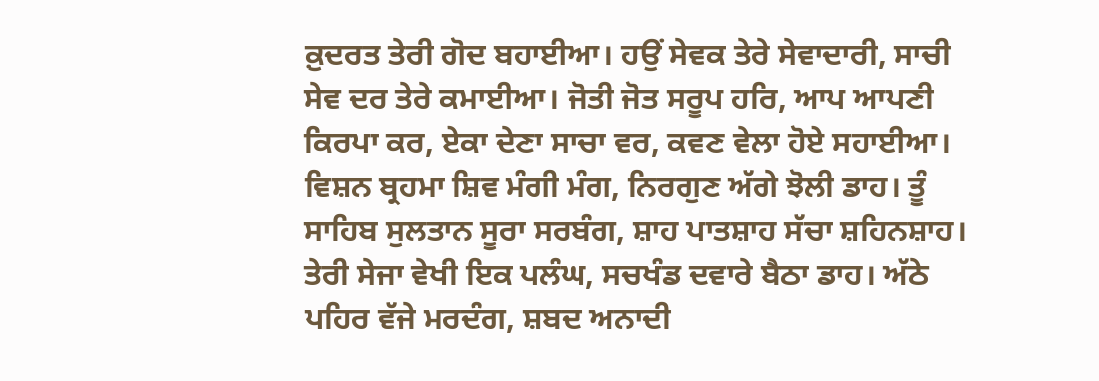ਕ਼ੁਦਰਤ ਤੇਰੀ ਗੋਦ ਬਹਾਈਆ। ਹਉਂ ਸੇਵਕ ਤੇਰੇ ਸੇਵਾਦਾਰੀ, ਸਾਚੀ ਸੇਵ ਦਰ ਤੇਰੇ ਕਮਾਈਆ। ਜੋਤੀ ਜੋਤ ਸਰੂਪ ਹਰਿ, ਆਪ ਆਪਣੀ ਕਿਰਪਾ ਕਰ, ਏਕਾ ਦੇਣਾ ਸਾਚਾ ਵਰ, ਕਵਣ ਵੇਲਾ ਹੋਏ ਸਹਾਈਆ। ਵਿਸ਼ਨ ਬ੍ਰਹਮਾ ਸ਼ਿਵ ਮੰਗੀ ਮੰਗ, ਨਿਰਗੁਣ ਅੱਗੇ ਝੋਲੀ ਡਾਹ। ਤੂੰ ਸਾਹਿਬ ਸੁਲਤਾਨ ਸੂਰਾ ਸਰਬੰਗ, ਸ਼ਾਹ ਪਾਤਸ਼ਾਹ ਸੱਚਾ ਸ਼ਹਿਨਸ਼ਾਹ। ਤੇਰੀ ਸੇਜਾ ਵੇਖੀ ਇਕ ਪਲੰਘ, ਸਚਖੰਡ ਦਵਾਰੇ ਬੈਠਾ ਡਾਹ। ਅੱਠੇ ਪਹਿਰ ਵੱਜੇ ਮਰਦੰਗ, ਸ਼ਬਦ ਅਨਾਦੀ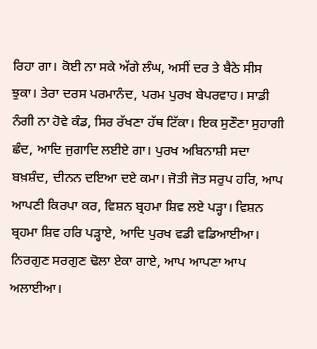ਰਿਹਾ ਗਾ। ਕੋਈ ਨਾ ਸਕੇ ਅੱਗੇ ਲੰਘ, ਅਸੀਂ ਦਰ ਤੇ ਬੈਠੇ ਸੀਸ ਝੁਕਾ। ਤੇਰਾ ਦਰਸ ਪਰਮਾਨੰਦ, ਪਰਮ ਪੁਰਖ ਬੇਪਰਵਾਹ। ਸਾਡੀ ਨੰਗੀ ਨਾ ਹੋਵੇ ਕੰਡ, ਸਿਰ ਰੱਖਣਾ ਹੱਥ ਟਿੱਕਾ। ਇਕ ਸੁਣੌਣਾ ਸੁਹਾਗੀ ਛੰਦ, ਆਦਿ ਜੁਗਾਦਿ ਲਈਏ ਗਾ। ਪੁਰਖ ਅਬਿਨਾਸ਼ੀ ਸਦਾ ਬਖ਼ਸ਼ੰਦ, ਦੀਨਨ ਦਇਆ ਦਏ ਕਮਾ। ਜੋਤੀ ਜੋਤ ਸਰੁਪ ਹਰਿ, ਆਪ ਆਪਣੀ ਕਿਰਪਾ ਕਰ, ਵਿਸ਼ਨ ਬ੍ਰਹਮਾ ਸ਼ਿਵ ਲਏ ਪੜ੍ਹਾ। ਵਿਸ਼ਨ ਬ੍ਰਹਮਾ ਸ਼ਿਵ ਹਰਿ ਪੜ੍ਹਾਏ, ਆਦਿ ਪੁਰਖ ਵਡੀ ਵਡਿਆਈਆ। ਨਿਰਗੁਣ ਸਰਗੁਣ ਢੋਲਾ ਏਕਾ ਗਾਏ, ਆਪ ਆਪਣਾ ਆਪ ਅਲਾਈਆ।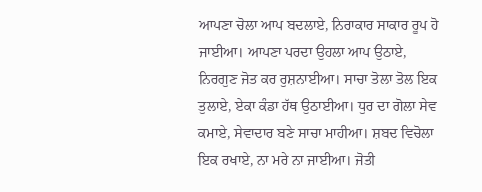ਆਪਣਾ ਚੋਲਾ ਆਪ ਬਦਲਾਏ, ਨਿਰਾਕਾਰ ਸਾਕਾਰ ਰੂਪ ਹੋ ਜਾਈਆ। ਆਪਣਾ ਪਰਦਾ ਉਹਲਾ ਆਪ ਉਠਾਏ, ਨਿਰਗੁਣ ਜੋਤ ਕਰ ਰੁਸ਼ਨਾਈਆ। ਸਾਚਾ ਤੋਲਾ ਤੋਲ ਇਕ ਤੁਲਾਏ, ਏਕਾ ਕੰਡਾ ਹੱਥ ਉਠਾਈਆ। ਧੁਰ ਦਾ ਗੋਲਾ ਸੇਵ ਕਮਾਏ, ਸੇਵਾਦਾਰ ਬਣੇ ਸਾਚਾ ਮਾਹੀਆ। ਸ਼ਬਦ ਵਿਚੋਲਾ ਇਕ ਰਖਾਏ, ਨਾ ਮਰੇ ਨਾ ਜਾਈਆ। ਜੋਤੀ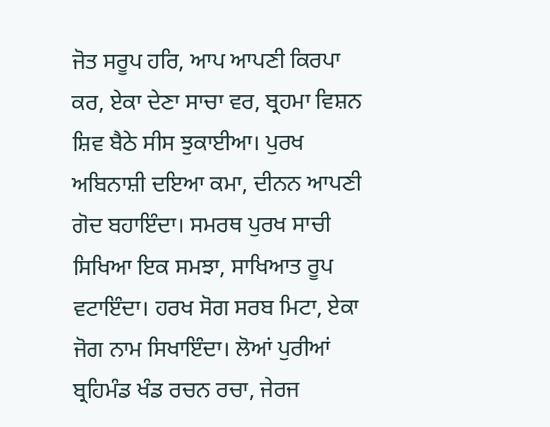ਜੋਤ ਸਰੂਪ ਹਰਿ, ਆਪ ਆਪਣੀ ਕਿਰਪਾ ਕਰ, ਏਕਾ ਦੇਣਾ ਸਾਚਾ ਵਰ, ਬ੍ਰਹਮਾ ਵਿਸ਼ਨ ਸ਼ਿਵ ਬੈਠੇ ਸੀਸ ਝੁਕਾਈਆ। ਪੁਰਖ ਅਬਿਨਾਸ਼ੀ ਦਇਆ ਕਮਾ, ਦੀਨਨ ਆਪਣੀ ਗੋਦ ਬਹਾਇੰਦਾ। ਸਮਰਥ ਪੁਰਖ ਸਾਚੀ ਸਿਖਿਆ ਇਕ ਸਮਝਾ, ਸਾਖਿਆਤ ਰੂਪ ਵਟਾਇੰਦਾ। ਹਰਖ ਸੋਗ ਸਰਬ ਮਿਟਾ, ਏਕਾ ਜੋਗ ਨਾਮ ਸਿਖਾਇੰਦਾ। ਲੋਆਂ ਪੁਰੀਆਂ ਬ੍ਰਹਿਮੰਡ ਖੰਡ ਰਚਨ ਰਚਾ, ਜੇਰਜ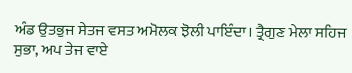ਅੰਡ ਉਤਭੁਜ ਸੇਤਜ ਵਸਤ ਅਮੋਲਕ ਝੋਲੀ ਪਾਇੰਦਾ। ਤ੍ਰੈਗੁਣ ਮੇਲਾ ਸਹਿਜ ਸੁਭਾ, ਅਪ ਤੇਜ ਵਾਏ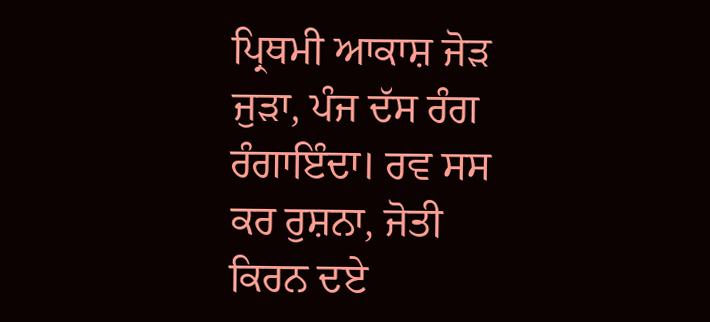ਪ੍ਰਿਥਮੀ ਆਕਾਸ਼ ਜੋੜ ਜੁੜਾ, ਪੰਜ ਦੱਸ ਰੰਗ ਰੰਗਾਇੰਦਾ। ਰਵ ਸਸ ਕਰ ਰੁਸ਼ਨਾ, ਜੋਤੀ ਕਿਰਨ ਦਏ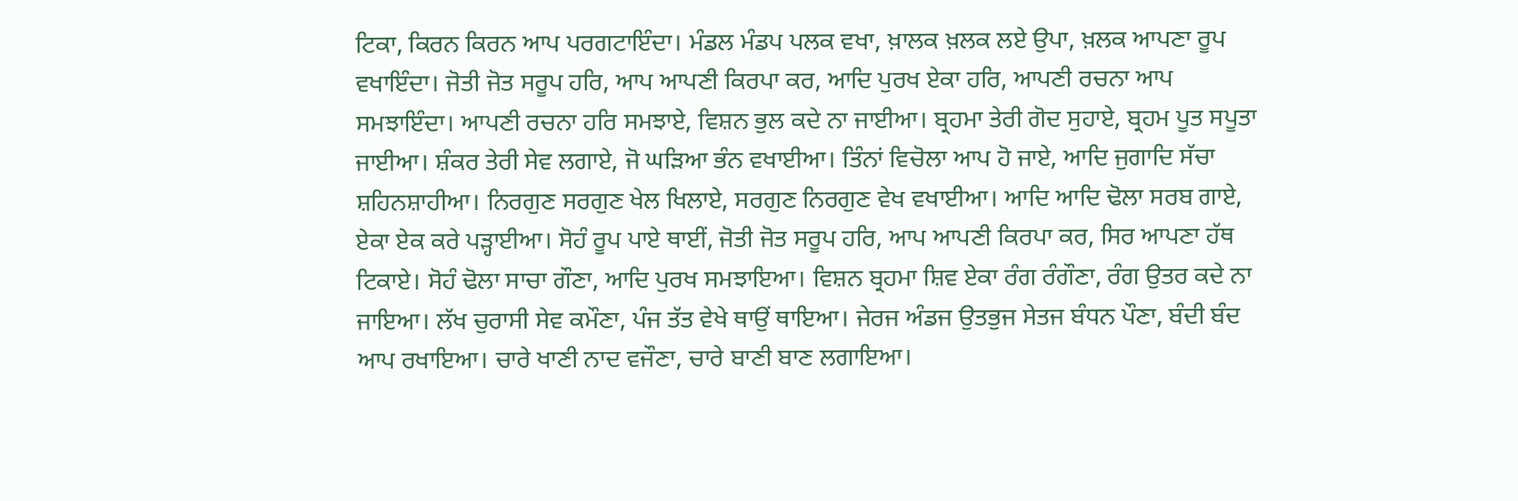ਟਿਕਾ, ਕਿਰਨ ਕਿਰਨ ਆਪ ਪਰਗਟਾਇੰਦਾ। ਮੰਡਲ ਮੰਡਪ ਪਲਕ ਵਖਾ, ਖ਼ਾਲਕ ਖ਼ਲਕ ਲਏ ਉਪਾ, ਖ਼ਲਕ ਆਪਣਾ ਰੂਪ ਵਖਾਇੰਦਾ। ਜੋਤੀ ਜੋਤ ਸਰੂਪ ਹਰਿ, ਆਪ ਆਪਣੀ ਕਿਰਪਾ ਕਰ, ਆਦਿ ਪੁਰਖ ਏਕਾ ਹਰਿ, ਆਪਣੀ ਰਚਨਾ ਆਪ ਸਮਝਾਇੰਦਾ। ਆਪਣੀ ਰਚਨਾ ਹਰਿ ਸਮਝਾਏ, ਵਿਸ਼ਨ ਭੁਲ ਕਦੇ ਨਾ ਜਾਈਆ। ਬ੍ਰਹਮਾ ਤੇਰੀ ਗੋਦ ਸੁਹਾਏ, ਬ੍ਰਹਮ ਪੂਤ ਸਪੂਤਾ ਜਾਈਆ। ਸ਼ੰਕਰ ਤੇਰੀ ਸੇਵ ਲਗਾਏ, ਜੋ ਘੜਿਆ ਭੰਨ ਵਖਾਈਆ। ਤਿੰਨਾਂ ਵਿਚੋਲਾ ਆਪ ਹੋ ਜਾਏ, ਆਦਿ ਜੁਗਾਦਿ ਸੱਚਾ ਸ਼ਹਿਨਸ਼ਾਹੀਆ। ਨਿਰਗੁਣ ਸਰਗੁਣ ਖੇਲ ਖਿਲਾਏ, ਸਰਗੁਣ ਨਿਰਗੁਣ ਵੇਖ ਵਖਾਈਆ। ਆਦਿ ਆਦਿ ਢੋਲਾ ਸਰਬ ਗਾਏ, ਏਕਾ ਏਕ ਕਰੇ ਪੜ੍ਹਾਈਆ। ਸੋਹੰ ਰੂਪ ਪਾਏ ਥਾਈਂ, ਜੋਤੀ ਜੋਤ ਸਰੂਪ ਹਰਿ, ਆਪ ਆਪਣੀ ਕਿਰਪਾ ਕਰ, ਸਿਰ ਆਪਣਾ ਹੱਥ ਟਿਕਾਏ। ਸੋਹੰ ਢੋਲਾ ਸਾਚਾ ਗੌਣਾ, ਆਦਿ ਪੁਰਖ ਸਮਝਾਇਆ। ਵਿਸ਼ਨ ਬ੍ਰਹਮਾ ਸ਼ਿਵ ਏਕਾ ਰੰਗ ਰੰਗੌਣਾ, ਰੰਗ ਉਤਰ ਕਦੇ ਨਾ ਜਾਇਆ। ਲੱਖ ਚੁਰਾਸੀ ਸੇਵ ਕਮੌਣਾ, ਪੰਜ ਤੱਤ ਵੇਖੇ ਥਾਉਂ ਥਾਇਆ। ਜੇਰਜ ਅੰਡਜ ਉਤਭੁਜ ਸੇਤਜ ਬੰਧਨ ਪੌਣਾ, ਬੰਦੀ ਬੰਦ ਆਪ ਰਖਾਇਆ। ਚਾਰੇ ਖਾਣੀ ਨਾਦ ਵਜੌਣਾ, ਚਾਰੇ ਬਾਣੀ ਬਾਣ ਲਗਾਇਆ।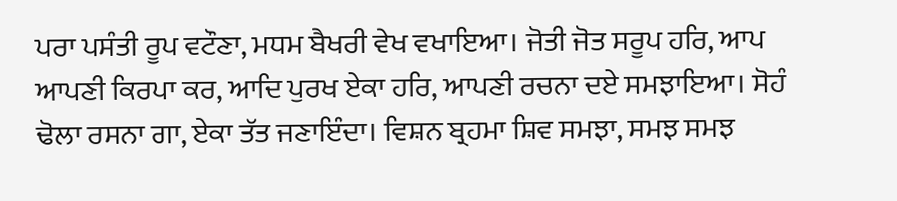ਪਰਾ ਪਸੰਤੀ ਰੂਪ ਵਟੌਣਾ, ਮਧਮ ਬੈਖਰੀ ਵੇਖ ਵਖਾਇਆ। ਜੋਤੀ ਜੋਤ ਸਰੂਪ ਹਰਿ, ਆਪ ਆਪਣੀ ਕਿਰਪਾ ਕਰ, ਆਦਿ ਪੁਰਖ ਏਕਾ ਹਰਿ, ਆਪਣੀ ਰਚਨਾ ਦਏ ਸਮਝਾਇਆ। ਸੋਹੰ ਢੋਲਾ ਰਸਨਾ ਗਾ, ਏਕਾ ਤੱਤ ਜਣਾਇੰਦਾ। ਵਿਸ਼ਨ ਬ੍ਰਹਮਾ ਸ਼ਿਵ ਸਮਝਾ, ਸਮਝ ਸਮਝ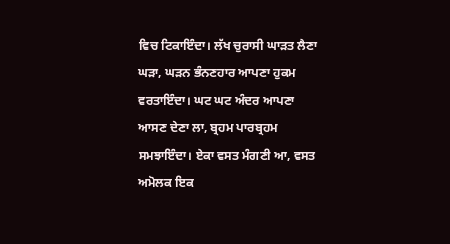ਵਿਚ ਟਿਕਾਇੰਦਾ। ਲੱਖ ਚੁਰਾਸੀ ਘਾੜਤ ਲੈਣਾ ਘੜਾ, ਘੜਨ ਭੰਨਣਹਾਰ ਆਪਣਾ ਹੁਕਮ ਵਰਤਾਇੰਦਾ। ਘਟ ਘਟ ਅੰਦਰ ਆਪਣਾ ਆਸਣ ਦੇਣਾ ਲਾ, ਬ੍ਰਹਮ ਪਾਰਬ੍ਰਹਮ ਸਮਝਾਇੰਦਾ। ਏਕਾ ਵਸਤ ਮੰਗਣੀ ਆ, ਵਸਤ ਅਮੋਲਕ ਇਕ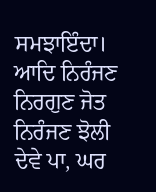ਸਮਝਾਇੰਦਾ। ਆਦਿ ਨਿਰੰਜਣ ਨਿਰਗੁਣ ਜੋਤ ਨਿਰੰਜਣ ਝੋਲੀ ਦੇਵੇ ਪਾ, ਘਰ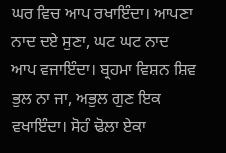ਘਰ ਵਿਚ ਆਪ ਰਖਾਇੰਦਾ। ਆਪਣਾ ਨਾਦ ਦਏ ਸੁਣਾ, ਘਟ ਘਟ ਨਾਦ ਆਪ ਵਜਾਇੰਦਾ। ਬ੍ਰਹਮਾ ਵਿਸ਼ਨ ਸ਼ਿਵ ਭੁਲ ਨਾ ਜਾ, ਅਭੁਲ ਗੁਣ ਇਕ ਵਖਾਇੰਦਾ। ਸੋਹੰ ਢੋਲਾ ਏਕਾ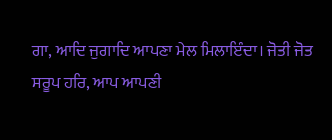ਗਾ, ਆਦਿ ਜੁਗਾਦਿ ਆਪਣਾ ਮੇਲ ਮਿਲਾਇੰਦਾ। ਜੋਤੀ ਜੋਤ ਸਰੂਪ ਹਰਿ, ਆਪ ਆਪਣੀ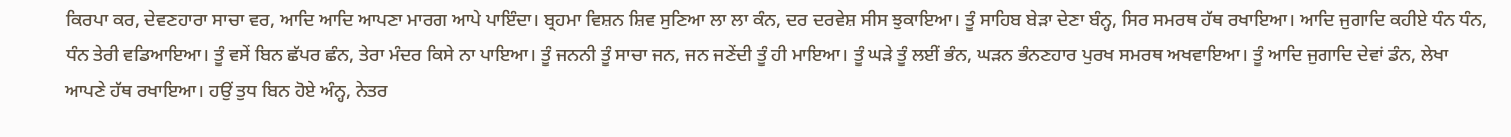ਕਿਰਪਾ ਕਰ, ਦੇਵਣਹਾਰਾ ਸਾਚਾ ਵਰ, ਆਦਿ ਆਦਿ ਆਪਣਾ ਮਾਰਗ ਆਪੇ ਪਾਇੰਦਾ। ਬ੍ਰਹਮਾ ਵਿਸ਼ਨ ਸ਼ਿਵ ਸੁਣਿਆ ਲਾ ਲਾ ਕੰਨ, ਦਰ ਦਰਵੇਸ਼ ਸੀਸ ਝੁਕਾਇਆ। ਤੂੰ ਸਾਹਿਬ ਬੇੜਾ ਦੇਣਾ ਬੰਨ੍ਹ, ਸਿਰ ਸਮਰਥ ਹੱਥ ਰਖਾਇਆ। ਆਦਿ ਜੁਗਾਦਿ ਕਹੀਏ ਧੰਨ ਧੰਨ, ਧੰਨ ਤੇਰੀ ਵਡਿਆਇਆ। ਤੂੰ ਵਸੇਂ ਬਿਨ ਛੱਪਰ ਛੰਨ, ਤੇਰਾ ਮੰਦਰ ਕਿਸੇ ਨਾ ਪਾਇਆ। ਤੂੰ ਜਨਨੀ ਤੂੰ ਸਾਚਾ ਜਨ, ਜਨ ਜਣੇਂਦੀ ਤੂੰ ਹੀ ਮਾਇਆ। ਤੂੰ ਘੜੇ ਤੂੰ ਲਈਂ ਭੰਨ, ਘੜਨ ਭੰਨਣਹਾਰ ਪੁਰਖ ਸਮਰਥ ਅਖਵਾਇਆ। ਤੂੰ ਆਦਿ ਜੁਗਾਦਿ ਦੇਵਾਂ ਡੰਨ, ਲੇਖਾ ਆਪਣੇ ਹੱਥ ਰਖਾਇਆ। ਹਉਂ ਤੁਧ ਬਿਨ ਹੋਏ ਅੰਨ੍ਹ, ਨੇਤਰ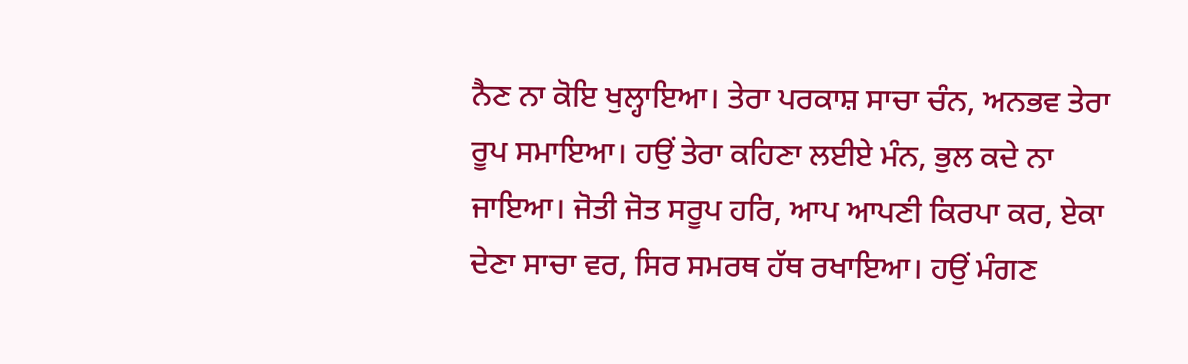ਨੈਣ ਨਾ ਕੋਇ ਖੁਲ੍ਹਾਇਆ। ਤੇਰਾ ਪਰਕਾਸ਼ ਸਾਚਾ ਚੰਨ, ਅਨਭਵ ਤੇਰਾ ਰੂਪ ਸਮਾਇਆ। ਹਉਂ ਤੇਰਾ ਕਹਿਣਾ ਲਈਏ ਮੰਨ, ਭੁਲ ਕਦੇ ਨਾ ਜਾਇਆ। ਜੋਤੀ ਜੋਤ ਸਰੂਪ ਹਰਿ, ਆਪ ਆਪਣੀ ਕਿਰਪਾ ਕਰ, ਏਕਾ ਦੇਣਾ ਸਾਚਾ ਵਰ, ਸਿਰ ਸਮਰਥ ਹੱਥ ਰਖਾਇਆ। ਹਉਂ ਮੰਗਣ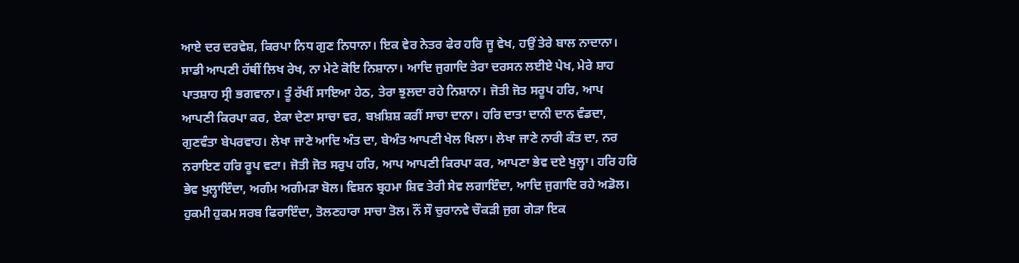ਆਏ ਦਰ ਦਰਵੇਸ਼, ਕਿਰਪਾ ਨਿਧ ਗੁਣ ਨਿਧਾਨਾ। ਇਕ ਵੇਰ ਨੇਤਰ ਫੇਰ ਹਰਿ ਜੂ ਵੇਖ, ਹਉਂ ਤੇਰੇ ਬਾਲ ਨਾਦਾਨਾ। ਸਾਡੀ ਆਪਣੀ ਹੱਥੀਂ ਲਿਖ ਰੇਖ, ਨਾ ਮੇਟੇ ਕੋਇ ਨਿਸ਼ਾਨਾ। ਆਦਿ ਜੁਗਾਦਿ ਤੇਰਾ ਦਰਸਨ ਲਈਏ ਪੇਖ, ਮੇਰੇ ਸ਼ਾਹ ਪਾਤਸ਼ਾਹ ਸ੍ਰੀ ਭਗਵਾਨਾ। ਤੂੰ ਰੱਖੀਂ ਸਾਇਆ ਹੇਠ, ਤੇਰਾ ਝੁਲਦਾ ਰਹੇ ਨਿਸ਼ਾਨਾ। ਜੋਤੀ ਜੋਤ ਸਰੂਪ ਹਰਿ, ਆਪ ਆਪਣੀ ਕਿਰਪਾ ਕਰ, ਏਕਾ ਦੇਣਾ ਸਾਚਾ ਵਰ, ਬਖ਼ਸ਼ਿਸ਼ ਕਰੀਂ ਸਾਚਾ ਦਾਨਾ। ਹਰਿ ਦਾਤਾ ਦਾਨੀ ਦਾਨ ਵੰਡਦਾ, ਗੁਣਵੰਤਾ ਬੇਪਰਵਾਹ। ਲੇਖਾ ਜਾਣੇ ਆਦਿ ਅੰਤ ਦਾ, ਬੇਅੰਤ ਆਪਣੀ ਖੇਲ ਖਿਲਾ। ਲੇਖਾ ਜਾਣੇ ਨਾਰੀ ਕੰਤ ਦਾ, ਨਰ ਨਰਾਇਣ ਹਰਿ ਰੂਪ ਵਟਾ। ਜੋਤੀ ਜੋਤ ਸਰੁਪ ਹਰਿ, ਆਪ ਆਪਣੀ ਕਿਰਪਾ ਕਰ, ਆਪਣਾ ਭੇਵ ਦਏ ਖੁਲ੍ਹਾ। ਹਰਿ ਹਰਿ ਭੇਵ ਖੁਲ੍ਹਾਇੰਦਾ, ਅਗੰਮ ਅਗੰਮੜਾ ਬੋਲ। ਵਿਸ਼ਨ ਬ੍ਰਹਮਾ ਸ਼ਿਵ ਤੇਰੀ ਸੇਵ ਲਗਾਇੰਦਾ, ਆਦਿ ਜੁਗਾਦਿ ਰਹੇ ਅਡੋਲ। ਹੁਕਮੀ ਹੁਕਮ ਸਰਬ ਫਿਰਾਇੰਦਾ, ਤੋਲਣਹਾਰਾ ਸਾਚਾ ਤੋਲ। ਨੌਂ ਸੌ ਚੁਰਾਨਵੇ ਚੌਕੜੀ ਜੁਗ ਗੇੜਾ ਇਕ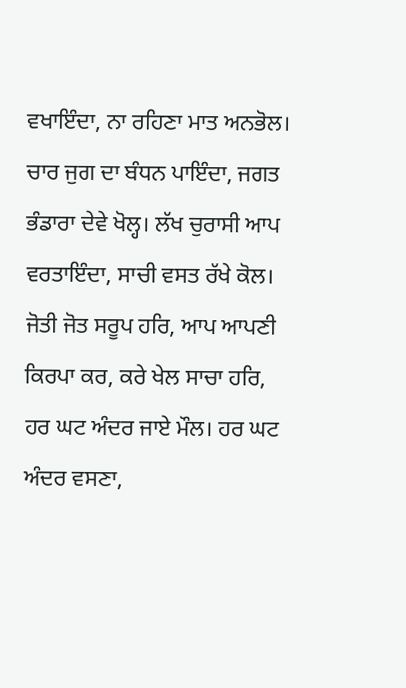ਵਖਾਇੰਦਾ, ਨਾ ਰਹਿਣਾ ਮਾਤ ਅਨਭੋਲ। ਚਾਰ ਜੁਗ ਦਾ ਬੰਧਨ ਪਾਇੰਦਾ, ਜਗਤ ਭੰਡਾਰਾ ਦੇਵੇ ਖੋਲ੍ਹ। ਲੱਖ ਚੁਰਾਸੀ ਆਪ ਵਰਤਾਇੰਦਾ, ਸਾਚੀ ਵਸਤ ਰੱਖੇ ਕੋਲ। ਜੋਤੀ ਜੋਤ ਸਰੂਪ ਹਰਿ, ਆਪ ਆਪਣੀ ਕਿਰਪਾ ਕਰ, ਕਰੇ ਖੇਲ ਸਾਚਾ ਹਰਿ, ਹਰ ਘਟ ਅੰਦਰ ਜਾਏ ਮੌਲ। ਹਰ ਘਟ ਅੰਦਰ ਵਸਣਾ,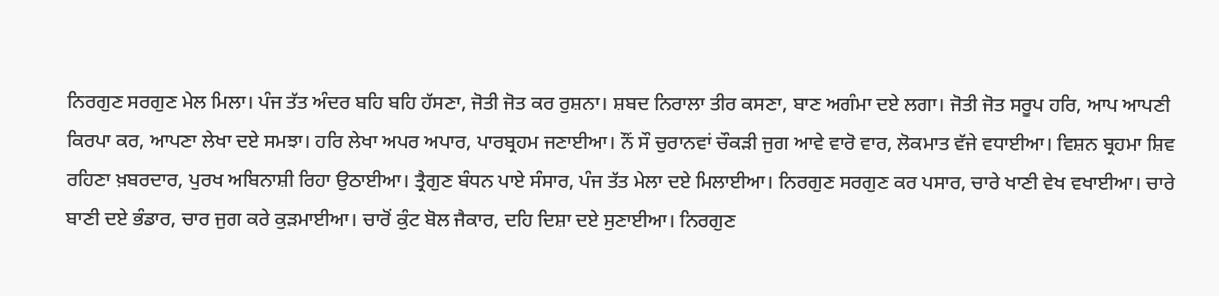ਨਿਰਗੁਣ ਸਰਗੁਣ ਮੇਲ ਮਿਲਾ। ਪੰਜ ਤੱਤ ਅੰਦਰ ਬਹਿ ਬਹਿ ਹੱਸਣਾ, ਜੋਤੀ ਜੋਤ ਕਰ ਰੁਸ਼ਨਾ। ਸ਼ਬਦ ਨਿਰਾਲਾ ਤੀਰ ਕਸਣਾ, ਬਾਣ ਅਗੰਮਾ ਦਏ ਲਗਾ। ਜੋਤੀ ਜੋਤ ਸਰੂਪ ਹਰਿ, ਆਪ ਆਪਣੀ ਕਿਰਪਾ ਕਰ, ਆਪਣਾ ਲੇਖਾ ਦਏ ਸਮਝਾ। ਹਰਿ ਲੇਖਾ ਅਪਰ ਅਪਾਰ, ਪਾਰਬ੍ਰਹਮ ਜਣਾਈਆ। ਨੌਂ ਸੌ ਚੁਰਾਨਵਾਂ ਚੌਕੜੀ ਜੁਗ ਆਵੇ ਵਾਰੋ ਵਾਰ, ਲੋਕਮਾਤ ਵੱਜੇ ਵਧਾਈਆ। ਵਿਸ਼ਨ ਬ੍ਰਹਮਾ ਸ਼ਿਵ ਰਹਿਣਾ ਖ਼ਬਰਦਾਰ, ਪੁਰਖ ਅਬਿਨਾਸ਼ੀ ਰਿਹਾ ਉਠਾਈਆ। ਤ੍ਰੈਗੁਣ ਬੰਧਨ ਪਾਏ ਸੰਸਾਰ, ਪੰਜ ਤੱਤ ਮੇਲਾ ਦਏ ਮਿਲਾਈਆ। ਨਿਰਗੁਣ ਸਰਗੁਣ ਕਰ ਪਸਾਰ, ਚਾਰੇ ਖਾਣੀ ਵੇਖ ਵਖਾਈਆ। ਚਾਰੇ ਬਾਣੀ ਦਏ ਭੰਡਾਰ, ਚਾਰ ਜੁਗ ਕਰੇ ਕੁੜਮਾਈਆ। ਚਾਰੋਂ ਕੁੰਟ ਬੋਲ ਜੈਕਾਰ, ਦਹਿ ਦਿਸ਼ਾ ਦਏ ਸੁਣਾਈਆ। ਨਿਰਗੁਣ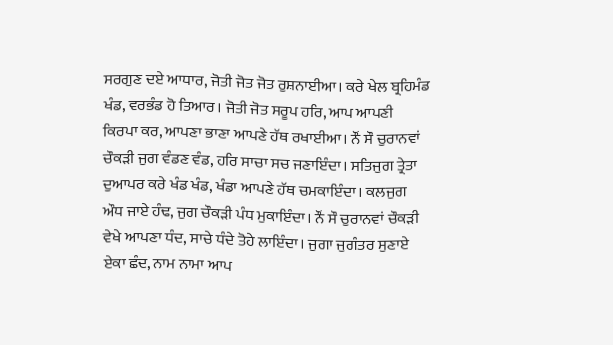ਸਰਗੁਣ ਦਏ ਆਧਾਰ, ਜੋਤੀ ਜੋਤ ਜੋਤ ਰੁਸ਼ਨਾਈਆ। ਕਰੇ ਖੇਲ ਬ੍ਰਹਿਮੰਡ ਖੰਡ, ਵਰਭੰਡ ਹੋ ਤਿਆਰ। ਜੋਤੀ ਜੋਤ ਸਰੂਪ ਹਰਿ, ਆਪ ਆਪਣੀ ਕਿਰਪਾ ਕਰ, ਆਪਣਾ ਭਾਣਾ ਆਪਣੇ ਹੱਥ ਰਖਾਈਆ। ਨੌਂ ਸੌ ਚੁਰਾਨਵਾਂ ਚੌਕੜੀ ਜੁਗ ਵੰਡਣ ਵੰਡ, ਹਰਿ ਸਾਚਾ ਸਚ ਜਣਾਇੰਦਾ। ਸਤਿਜੁਗ ਤ੍ਰੇਤਾ ਦੁਆਪਰ ਕਰੇ ਖੰਡ ਖੰਡ, ਖੰਡਾ ਆਪਣੇ ਹੱਥ ਚਮਕਾਇੰਦਾ। ਕਲਜੁਗ ਔਧ ਜਾਏ ਹੰਢ, ਜੁਗ ਚੌਕੜੀ ਪੰਧ ਮੁਕਾਇੰਦਾ। ਨੌਂ ਸੌ ਚੁਰਾਨਵਾਂ ਚੌਕੜੀ ਵੇਖੇ ਆਪਣਾ ਧੰਦ, ਸਾਚੇ ਧੰਦੇ ਤੋਹੇ ਲਾਇੰਦਾ। ਜੁਗਾ ਜੁਗੰਤਰ ਸੁਣਾਏ ਏਕਾ ਛੰਦ, ਨਾਮ ਨਾਮਾ ਆਪ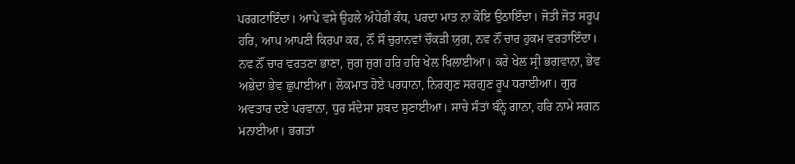ਪਰਗਟਾਇੰਦਾ। ਆਪੇ ਵਸੇ ਉਹਲੇ ਅੰਧੇਰੀ ਕੰਧ, ਪਰਦਾ ਮਾਤ ਨਾ ਕੋਇ ਉਠਾਇੰਦਾ। ਜੋਤੀ ਜੋਤ ਸਰੂਪ ਹਰਿ, ਆਪ ਆਪਣੀ ਕਿਰਪਾ ਕਰ, ਨੌਂ ਸੌ ਚੁਰਾਨਵਾਂ ਚੌਕੜੀ ਯੁਗ, ਨਵ ਨੌਂ ਚਾਰ ਹੁਕਮ ਵਰਤਾਇੰਦਾ। ਨਵ ਨੌਂ ਚਾਰ ਵਰਤਣਾ ਭਾਣਾ, ਜੁਗ ਜੁਗ ਹਰਿ ਹਰਿ ਖੇਲ ਖਿਲਾਈਆ। ਕਰੇ ਖੇਲ ਸ੍ਰੀ ਭਗਵਾਨਾ, ਭੇਵ ਅਭੇਦਾ ਭੇਵ ਛੁਪਾਈਆ। ਲੋਕਮਾਤ ਹੋਏ ਪਰਧਾਨਾ, ਨਿਰਗੁਣ ਸਰਗੁਣ ਰੂਪ ਧਰਾਈਆ। ਗੁਰ ਅਵਤਾਰ ਦਏ ਪਰਵਾਨਾ, ਧੁਰ ਸੰਦੇਸਾ ਸ਼ਬਦ ਸੁਣਾਈਆ। ਸਾਚੇ ਸੰਤਾਂ ਬੰਨ੍ਹੇ ਗਾਨਾ, ਹਰਿ ਨਾਮੇ ਸਗਨ ਮਨਾਈਆ। ਭਗਤਾਂ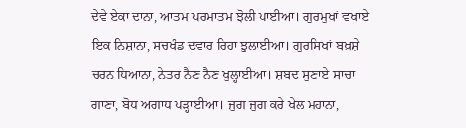ਦੇਵੇ ਏਕਾ ਦਾਨਾ, ਆਤਮ ਪਰਮਾਤਮ ਝੋਲੀ ਪਾਈਆ। ਗੁਰਮੁਖਾਂ ਵਖਾਏ ਇਕ ਨਿਸ਼ਾਨਾ, ਸਚਖੰਡ ਦਵਾਰ ਰਿਹਾ ਝੁਲਾਈਆ। ਗੁਰਸਿਖਾਂ ਬਖ਼ਸ਼ੇ ਚਰਨ ਧਿਆਨਾ, ਨੇਤਰ ਨੈਣ ਨੈਣ ਖੁਲ੍ਹਾਈਆ। ਸ਼ਬਦ ਸੁਣਾਏ ਸਾਚਾ ਗਾਣਾ, ਬੋਧ ਅਗਾਧ ਪੜ੍ਹਾਈਆ। ਜੁਗ ਜੁਗ ਕਰੇ ਖੇਲ ਮਹਾਨਾ,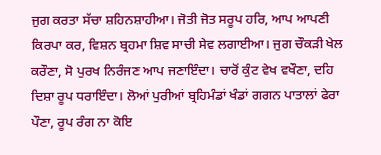ਜੁਗ ਕਰਤਾ ਸੱਚਾ ਸ਼ਹਿਨਸ਼ਾਹੀਆ। ਜੋਤੀ ਜੋਤ ਸਰੂਪ ਹਰਿ, ਆਪ ਆਪਣੀ ਕਿਰਪਾ ਕਰ, ਵਿਸ਼ਨ ਬ੍ਰਹਮਾ ਸ਼ਿਵ ਸਾਚੀ ਸੇਵ ਲਗਾਈਆ। ਜੁਗ ਚੌਕੜੀ ਖੇਲ ਕਰੌਣਾ, ਸੋ ਪੁਰਖ ਨਿਰੰਜਣ ਆਪ ਜਣਾਇੰਦਾ। ਚਾਰੋਂ ਕੁੰਟ ਵੇਖ ਵਖੌਣਾ, ਦਹਿ ਦਿਸ਼ਾ ਰੂਪ ਧਰਾਇੰਦਾ। ਲੋਆਂ ਪੁਰੀਆਂ ਬ੍ਰਹਿਮੰਡਾਂ ਖੰਡਾਂ ਗਗਨ ਪਾਤਾਲਾਂ ਫੇਰਾ ਪੌਣਾ, ਰੂਪ ਰੰਗ ਨਾ ਕੋਇ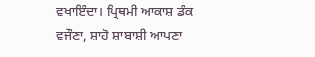ਵਖਾਇੰਦਾ। ਪ੍ਰਿਥਮੀ ਆਕਾਸ਼ ਡੰਕ ਵਜੌਣਾ, ਸ਼ਾਹੋ ਸ਼ਾਬਾਸ਼ੀ ਆਪਣਾ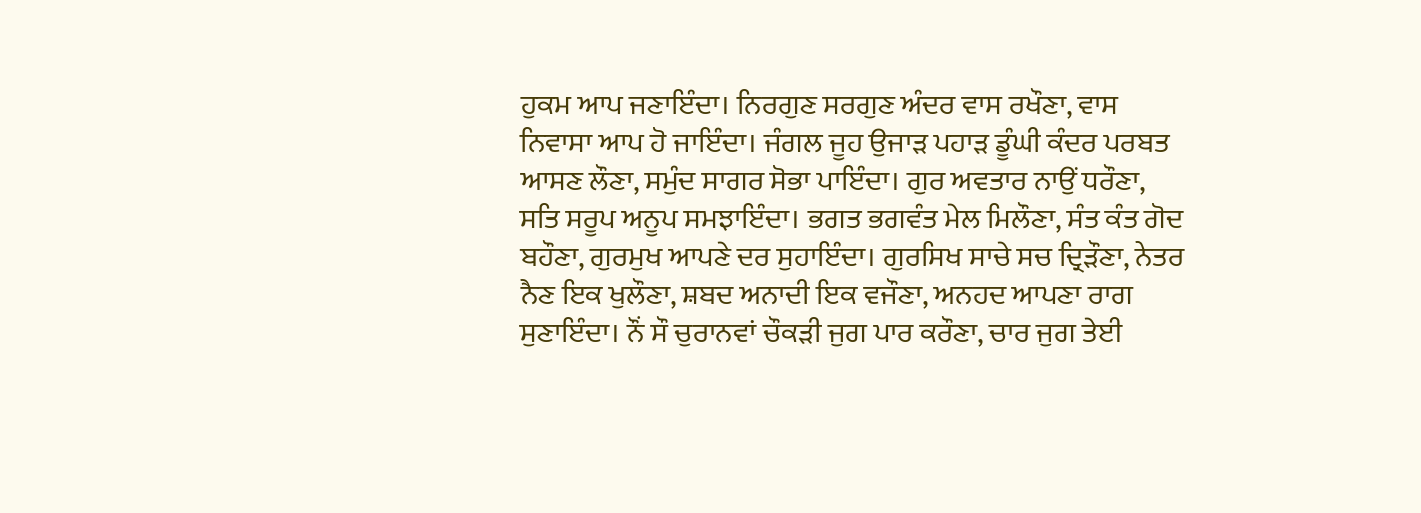ਹੁਕਮ ਆਪ ਜਣਾਇੰਦਾ। ਨਿਰਗੁਣ ਸਰਗੁਣ ਅੰਦਰ ਵਾਸ ਰਖੌਣਾ, ਵਾਸ ਨਿਵਾਸਾ ਆਪ ਹੋ ਜਾਇੰਦਾ। ਜੰਗਲ ਜੂਹ ਉਜਾੜ ਪਹਾੜ ਡੂੰਘੀ ਕੰਦਰ ਪਰਬਤ ਆਸਣ ਲੌਣਾ, ਸਮੁੰਦ ਸਾਗਰ ਸੋਭਾ ਪਾਇੰਦਾ। ਗੁਰ ਅਵਤਾਰ ਨਾਉਂ ਧਰੌਣਾ, ਸਤਿ ਸਰੂਪ ਅਨੂਪ ਸਮਝਾਇੰਦਾ। ਭਗਤ ਭਗਵੰਤ ਮੇਲ ਮਿਲੌਣਾ, ਸੰਤ ਕੰਤ ਗੋਦ ਬਹੌਣਾ, ਗੁਰਮੁਖ ਆਪਣੇ ਦਰ ਸੁਹਾਇੰਦਾ। ਗੁਰਸਿਖ ਸਾਚੇ ਸਚ ਦ੍ਰਿੜੌਣਾ, ਨੇਤਰ ਨੈਣ ਇਕ ਖੁਲੌਣਾ, ਸ਼ਬਦ ਅਨਾਦੀ ਇਕ ਵਜੌਣਾ, ਅਨਹਦ ਆਪਣਾ ਰਾਗ ਸੁਣਾਇੰਦਾ। ਨੌਂ ਸੌ ਚੁਰਾਨਵਾਂ ਚੌਕੜੀ ਜੁਗ ਪਾਰ ਕਰੌਣਾ, ਚਾਰ ਜੁਗ ਤੇਈ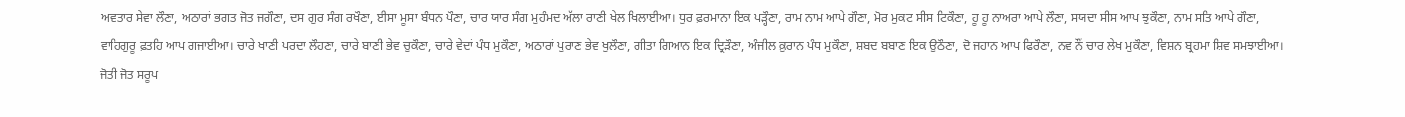ਅਵਤਾਰ ਸੇਵਾ ਲੌਣਾ, ਅਠਾਰਾਂ ਭਗਤ ਜੋਤ ਜਗੌਣਾ, ਦਸ ਗੁਰ ਸੰਗ ਰਖੌਣਾ, ਈਸਾ ਮੂਸਾ ਬੰਧਨ ਪੌਣਾ, ਚਾਰ ਯਾਰ ਸੰਗ ਮੁਹੰਮਦ ਅੱਲਾ ਰਾਣੀ ਖੇਲ ਖਿਲਾਈਆ। ਧੁਰ ਫ਼ਰਮਾਨਾ ਇਕ ਪੜ੍ਹੌਣਾ, ਰਾਮ ਨਾਮ ਆਪੇ ਗੌਣਾ, ਮੋਰ ਮੁਕਟ ਸੀਸ ਟਿਕੌਣਾ, ਹੂ ਹੂ ਨਾਅਰਾ ਆਪੇ ਲੌਣਾ, ਸਯਦਾ ਸੀਸ ਆਪ ਝੁਕੌਣਾ, ਨਾਮ ਸਤਿ ਆਪੇ ਗੌਣਾ, ਵਾਹਿਗੁਰੂ ਫ਼ਤਹਿ ਆਪ ਗਜਾਈਆ। ਚਾਰੇ ਖਾਣੀ ਪਰਦਾ ਲੌਹਣਾ, ਚਾਰੇ ਬਾਣੀ ਭੇਵ ਚੁਕੌਣਾ, ਚਾਰੇ ਵੇਦਾਂ ਪੰਧ ਮੁਕੌਣਾ, ਅਠਾਰਾਂ ਪੁਰਾਣ ਭੇਵ ਖੁਲੌਣਾ, ਗੀਤਾ ਗਿਆਨ ਇਕ ਦ੍ਰਿੜੌਣਾ, ਅੰਜੀਲ ਕ਼ੁਰਾਨ ਪੰਧ ਮੁਕੌਣਾ, ਸ਼ਬਦ ਬਬਾਣ ਇਕ ਉਠੌਣਾ, ਦੋ ਜਹਾਨ ਆਪ ਫਿਰੌਣਾ, ਨਵ ਨੌਂ ਚਾਰ ਲੇਖ ਮੁਕੌਣਾ, ਵਿਸ਼ਨ ਬ੍ਰਹਮਾ ਸ਼ਿਵ ਸਮਝਾਈਆ। ਜੋਤੀ ਜੋਤ ਸਰੂਪ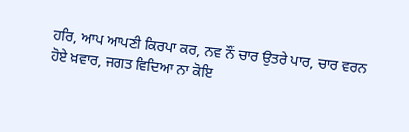ਹਰਿ, ਆਪ ਆਪਣੀ ਕਿਰਪਾ ਕਰ, ਨਵ ਨੌਂ ਚਾਰ ਉਤਰੇ ਪਾਰ, ਚਾਰ ਵਰਨ ਹੋਏ ਖ਼ਵਾਰ, ਜਗਤ ਵਿਦਿਆ ਨਾ ਕੋਇ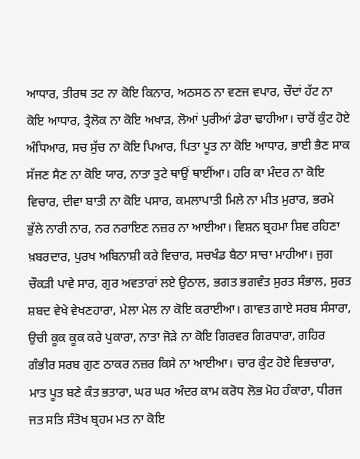ਆਧਾਰ, ਤੀਰਥ ਤਟ ਨਾ ਕੋਇ ਕਿਨਾਰ, ਅਠਸਠ ਨਾ ਵਣਜ ਵਪਾਰ, ਚੌਦਾਂ ਹੱਟ ਨਾ ਕੋਇ ਆਧਾਰ, ਤ੍ਰੈਲੋਕ ਨਾ ਕੋਇ ਅਖਾੜ, ਲੋਆਂ ਪੁਰੀਆਂ ਡੇਰਾ ਢਾਹੀਆ। ਚਾਰੋਂ ਕੁੰਟ ਹੋਏ ਅੰਧਿਆਰ, ਸਚ ਸੁੱਚ ਨਾ ਕੋਇ ਪਿਆਰ, ਪਿਤਾ ਪੂਤ ਨਾ ਕੋਇ ਆਧਾਰ, ਭਾਈ ਭੈਣ ਸਾਕ ਸੱਜਣ ਸੈਣ ਨਾ ਕੋਇ ਯਾਰ, ਨਾਤਾ ਤੁਟੇ ਥਾਉਂ ਥਾਈਂਆ। ਹਰਿ ਕਾ ਮੰਦਰ ਨਾ ਕੋਇ ਵਿਚਾਰ, ਦੀਵਾ ਬਾਤੀ ਨਾ ਕੋਇ ਪਸਾਰ, ਕਮਲਾਪਾਤੀ ਮਿਲੇ ਨਾ ਮੀਤ ਮੁਰਾਰ, ਭਰਮੇ ਭੁੱਲੇ ਨਾਰੀ ਨਾਰ, ਨਰ ਨਰਾਇਣ ਨਜ਼ਰ ਨਾ ਆਈਆ। ਵਿਸ਼ਨ ਬ੍ਰਹਮਾ ਸ਼ਿਵ ਰਹਿਣਾ ਖ਼ਬਰਦਾਰ, ਪੁਰਖ ਅਬਿਨਾਸ਼ੀ ਕਰੇ ਵਿਚਾਰ, ਸਚਖੰਡ ਬੈਠਾ ਸਾਚਾ ਮਾਹੀਆ। ਜੁਗ ਚੌਕੜੀ ਪਾਵੇ ਸਾਰ, ਗੁਰ ਅਵਤਾਰਾਂ ਲਏ ਉਠਾਲ, ਭਗਤ ਭਗਵੰਤ ਸੁਰਤ ਸੰਭਾਲ, ਸੁਰਤ ਸ਼ਬਦ ਵੇਖੇ ਵੇਖਣਹਾਰਾ, ਮੇਲਾ ਮੇਲ ਨਾ ਕੋਇ ਕਰਾਈਆ। ਗਾਵਤ ਗਾਏ ਸਰਬ ਸੰਸਾਰਾ, ਉਚੀ ਕੂਕ ਕੂਕ ਕਰੇ ਪੁਕਾਰਾ, ਨਾਤਾ ਜੋੜੇ ਨਾ ਕੋਇ ਗਿਰਵਰ ਗਿਰਧਾਰਾ, ਗਹਿਰ ਗੰਭੀਰ ਸਰਬ ਗੁਣ ਠਾਕਰ ਨਜ਼ਰ ਕਿਸੇ ਨਾ ਆਈਆ। ਚਾਰ ਕੁੰਟ ਹੋਏ ਵਿਭਚਾਰਾ, ਮਾਤ ਪੂਤ ਬਣੇ ਕੰਤ ਭਤਾਰਾ, ਘਰ ਘਰ ਅੰਦਰ ਕਾਮ ਕਰੋਧ ਲੋਭ ਮੋਹ ਹੰਕਾਰਾ, ਧੀਰਜ ਜਤ ਸਤਿ ਸੰਤੋਖ ਬ੍ਰਹਮ ਮਤ ਨਾ ਕੋਇ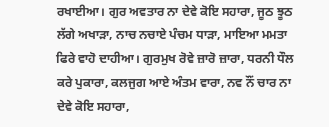ਰਖਾਈਆ। ਗੁਰ ਅਵਤਾਰ ਨਾ ਦੇਵੇ ਕੋਇ ਸਹਾਰਾ, ਜੂਠ ਝੂਠ ਲੱਗੇ ਅਖਾੜਾ, ਨਾਚ ਨਚਾਏ ਪੰਚਮ ਧਾੜਾ, ਮਾਇਆ ਮਮਤਾ ਫਿਰੇ ਵਾਹੋ ਦਾਹੀਆ। ਗੁਰਮੁਖ ਰੋਵੇ ਜ਼ਾਰੋ ਜ਼ਾਰਾ, ਧਰਨੀ ਧੌਲ ਕਰੇ ਪੁਕਾਰਾ, ਕਲਜੁਗ ਆਏ ਅੰਤਮ ਵਾਰਾ, ਨਵ ਨੌਂ ਚਾਰ ਨਾ ਦੇਵੇ ਕੋਇ ਸਹਾਰਾ,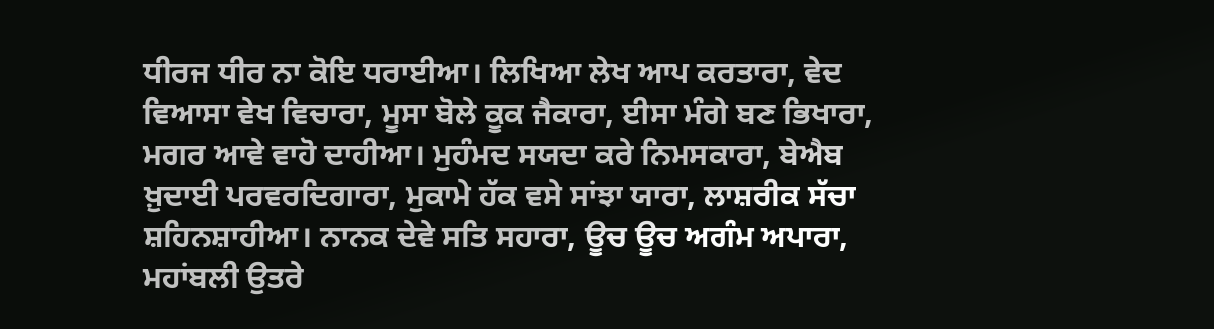ਧੀਰਜ ਧੀਰ ਨਾ ਕੋਇ ਧਰਾਈਆ। ਲਿਖਿਆ ਲੇਖ ਆਪ ਕਰਤਾਰਾ, ਵੇਦ ਵਿਆਸਾ ਵੇਖ ਵਿਚਾਰਾ, ਮੂਸਾ ਬੋਲੇ ਕੂਕ ਜੈਕਾਰਾ, ਈਸਾ ਮੰਗੇ ਬਣ ਭਿਖਾਰਾ, ਮਗਰ ਆਵੇ ਵਾਹੋ ਦਾਹੀਆ। ਮੁਹੰਮਦ ਸਯਦਾ ਕਰੇ ਨਿਮਸਕਾਰਾ, ਬੇਐਬ ਖ਼ੁਦਾਈ ਪਰਵਰਦਿਗਾਰਾ, ਮੁਕਾਮੇ ਹੱਕ ਵਸੇ ਸਾਂਝਾ ਯਾਰਾ, ਲਾਸ਼ਰੀਕ ਸੱਚਾ ਸ਼ਹਿਨਸ਼ਾਹੀਆ। ਨਾਨਕ ਦੇਵੇ ਸਤਿ ਸਹਾਰਾ, ਊਚ ਊਚ ਅਗੰਮ ਅਪਾਰਾ, ਮਹਾਂਬਲੀ ਉਤਰੇ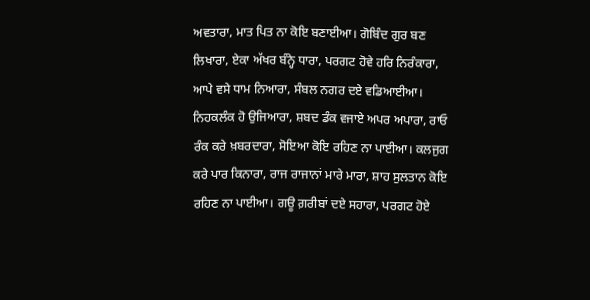ਅਵਤਾਰਾ, ਮਾਤ ਪਿਤ ਨਾ ਕੋਇ ਬਣਾਈਆ। ਗੋਬਿੰਦ ਗੁਰ ਬਣ ਲਿਖਾਰਾ, ਏਕਾ ਅੱਖਰ ਬੰਨ੍ਹੇ ਧਾਰਾ, ਪਰਗਟ ਹੋਵੇ ਹਰਿ ਨਿਰੰਕਾਰਾ, ਆਪੇ ਵਸੇ ਧਾਮ ਨਿਆਰਾ, ਸੰਬਲ ਨਗਰ ਦਏ ਵਡਿਆਈਆ। ਨਿਹਕਲੰਕ ਹੋ ਉਜਿਆਰਾ, ਸ਼ਬਦ ਡੰਕ ਵਜਾਏ ਅਪਰ ਅਪਾਰਾ, ਰਾਓ ਰੰਕ ਕਰੇ ਖ਼ਬਰਦਾਰਾ, ਸੋਇਆ ਕੋਇ ਰਹਿਣ ਨਾ ਪਾਈਆ। ਕਲਜੁਗ ਕਰੇ ਪਾਰ ਕਿਨਾਰਾ, ਰਾਜ ਰਾਜਾਨਾਂ ਮਾਰੇ ਮਾਰਾ, ਸ਼ਾਹ ਸੁਲਤਾਨ ਕੋਇ ਰਹਿਣ ਨਾ ਪਾਈਆ। ਗਊ ਗ਼ਰੀਬਾਂ ਦਏ ਸਹਾਰਾ, ਪਰਗਟ ਹੋਏ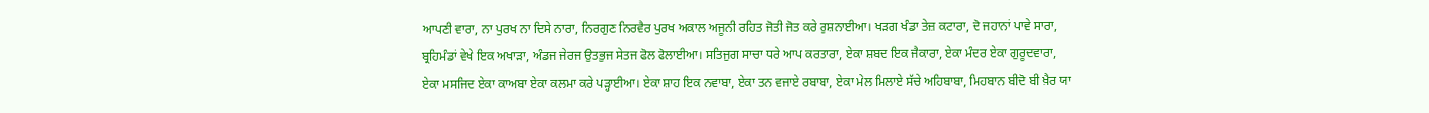ਆਪਣੀ ਵਾਰਾ, ਨਾ ਪੁਰਖ ਨਾ ਦਿਸੇ ਨਾਰਾ, ਨਿਰਗੁਣ ਨਿਰਵੈਰ ਪੁਰਖ ਅਕਾਲ ਅਜੂਨੀ ਰਹਿਤ ਜੋਤੀ ਜੋਤ ਕਰੇ ਰੁਸ਼ਨਾਈਆ। ਖੜਗ ਖੰਡਾ ਤੇਜ਼ ਕਟਾਰਾ, ਦੋ ਜਹਾਨਾਂ ਪਾਵੇ ਸਾਰਾ, ਬ੍ਰਹਿਮੰਡਾਂ ਵੇਖੇ ਇਕ ਅਖਾੜਾ, ਅੰਡਜ ਜੇਰਜ ਉਤਭੁਜ ਸੇਤਜ ਫੋਲ ਫੋਲਾਈਆ। ਸਤਿਜੁਗ ਸਾਚਾ ਧਰੇ ਆਪ ਕਰਤਾਰਾ, ਏਕਾ ਸ਼ਬਦ ਇਕ ਜੈਕਾਰਾ, ਏਕਾ ਮੰਦਰ ਏਕਾ ਗੁਰੂਦਵਾਰਾ, ਏਕਾ ਮਸਜਿਦ ਏਕਾ ਕਾਅਬਾ ਏਕਾ ਕਲਮਾ ਕਰੇ ਪੜ੍ਹਾਈਆ। ਏਕਾ ਸ਼ਾਹ ਇਕ ਨਵਾਬਾ, ਏਕਾ ਤਨ ਵਜਾਏ ਰਬਾਬਾ, ਏਕਾ ਮੇਲ ਮਿਲਾਏ ਸੱਚੇ ਅਹਿਬਾਬਾ, ਮਿਹਬਾਨ ਬੀਦੋ ਬੀ ਖ਼ੈਰ ਯਾ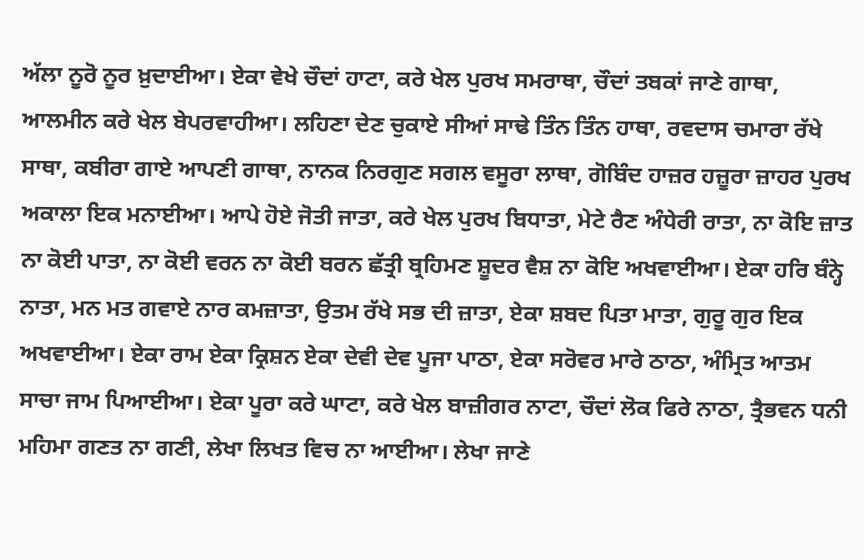ਅੱਲਾ ਨੂਰੋ ਨੂਰ ਖ਼ੁਦਾਈਆ। ਏਕਾ ਵੇਖੇ ਚੌਦਾਂ ਹਾਟਾ, ਕਰੇ ਖੇਲ ਪੁਰਖ ਸਮਰਾਥਾ, ਚੌਦਾਂ ਤਬਕਾਂ ਜਾਣੇ ਗਾਥਾ, ਆਲਮੀਨ ਕਰੇ ਖੇਲ ਬੇਪਰਵਾਹੀਆ। ਲਹਿਣਾ ਦੇਣ ਚੁਕਾਏ ਸੀਆਂ ਸਾਢੇ ਤਿੰਨ ਤਿੰਨ ਹਾਥਾ, ਰਵਦਾਸ ਚਮਾਰਾ ਰੱਖੇ ਸਾਥਾ, ਕਬੀਰਾ ਗਾਏ ਆਪਣੀ ਗਾਥਾ, ਨਾਨਕ ਨਿਰਗੁਣ ਸਗਲ ਵਸੂਰਾ ਲਾਥਾ, ਗੋਬਿੰਦ ਹਾਜ਼ਰ ਹਜ਼ੂਰਾ ਜ਼ਾਹਰ ਪੁਰਖ ਅਕਾਲਾ ਇਕ ਮਨਾਈਆ। ਆਪੇ ਹੋਏ ਜੋਤੀ ਜਾਤਾ, ਕਰੇ ਖੇਲ ਪੁਰਖ ਬਿਧਾਤਾ, ਮੇਟੇ ਰੈਣ ਅੰਧੇਰੀ ਰਾਤਾ, ਨਾ ਕੋਇ ਜ਼ਾਤ ਨਾ ਕੋਈ ਪਾਤਾ, ਨਾ ਕੋਈ ਵਰਨ ਨਾ ਕੋਈ ਬਰਨ ਛੱਤ੍ਰੀ ਬ੍ਰਹਿਮਣ ਸ਼ੂਦਰ ਵੈਸ਼ ਨਾ ਕੋਇ ਅਖਵਾਈਆ। ਏਕਾ ਹਰਿ ਬੰਨ੍ਹੇ ਨਾਤਾ, ਮਨ ਮਤ ਗਵਾਏ ਨਾਰ ਕਮਜ਼ਾਤਾ, ਉਤਮ ਰੱਖੇ ਸਭ ਦੀ ਜ਼ਾਤਾ, ਏਕਾ ਸ਼ਬਦ ਪਿਤਾ ਮਾਤਾ, ਗੁਰੂ ਗੁਰ ਇਕ ਅਖਵਾਈਆ। ਏਕਾ ਰਾਮ ਏਕਾ ਕ੍ਰਿਸ਼ਨ ਏਕਾ ਦੇਵੀ ਦੇਵ ਪੂਜਾ ਪਾਠਾ, ਏਕਾ ਸਰੋਵਰ ਮਾਰੇ ਠਾਠਾ, ਅੰਮ੍ਰਿਤ ਆਤਮ ਸਾਚਾ ਜਾਮ ਪਿਆਈਆ। ਏਕਾ ਪੂਰਾ ਕਰੇ ਘਾਟਾ, ਕਰੇ ਖੇਲ ਬਾਜ਼ੀਗਰ ਨਾਟਾ, ਚੌਦਾਂ ਲੋਕ ਫਿਰੇ ਨਾਠਾ, ਤ੍ਰੈਭਵਨ ਧਨੀ ਮਹਿਮਾ ਗਣਤ ਨਾ ਗਣੀ, ਲੇਖਾ ਲਿਖਤ ਵਿਚ ਨਾ ਆਈਆ। ਲੇਖਾ ਜਾਣੇ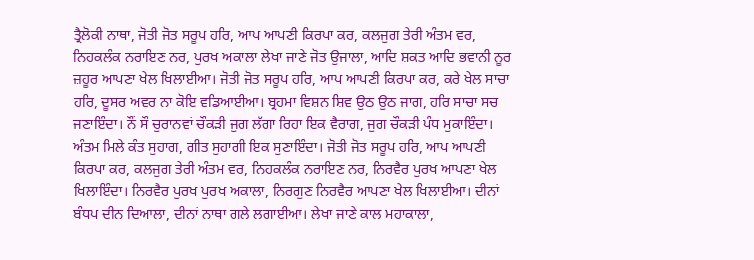ਤ੍ਰੈਲੋਕੀ ਨਾਥਾ, ਜੋਤੀ ਜੋਤ ਸਰੂਪ ਹਰਿ, ਆਪ ਆਪਣੀ ਕਿਰਪਾ ਕਰ, ਕਲਜੁਗ ਤੇਰੀ ਅੰਤਮ ਵਰ, ਨਿਹਕਲੰਕ ਨਰਾਇਣ ਨਰ, ਪੁਰਖ ਅਕਾਲਾ ਲੇਖਾ ਜਾਣੇ ਜੋਤ ਉਜਾਲਾ, ਆਦਿ ਸ਼ਕਤ ਆਦਿ ਭਵਾਨੀ ਨੂਰ ਜ਼ਹੂਰ ਆਪਣਾ ਖੇਲ ਖਿਲਾਈਆ। ਜੋਤੀ ਜੋਤ ਸਰੂਪ ਹਰਿ, ਆਪ ਆਪਣੀ ਕਿਰਪਾ ਕਰ, ਕਰੇ ਖੇਲ ਸਾਚਾ ਹਰਿ, ਦੂਸਰ ਅਵਰ ਨਾ ਕੋਇ ਵਡਿਆਈਆ। ਬ੍ਰਹਮਾ ਵਿਸ਼ਨ ਸ਼ਿਵ ਉਠ ਉਠ ਜਾਗ, ਹਰਿ ਸਾਚਾ ਸਚ ਜਣਾਇੰਦਾ। ਨੌਂ ਸੌ ਚੁਰਾਨਵਾਂ ਚੌਕੜੀ ਜੁਗ ਲੱਗਾ ਰਿਹਾ ਇਕ ਵੈਰਾਗ, ਜੁਗ ਚੌਕੜੀ ਪੰਧ ਮੁਕਾਇੰਦਾ। ਅੰਤਮ ਮਿਲੇ ਕੰਤ ਸੁਹਾਗ, ਗੀਤ ਸੁਹਾਗੀ ਇਕ ਸੁਣਾਇੰਦਾ। ਜੋਤੀ ਜੋਤ ਸਰੂਪ ਹਰਿ, ਆਪ ਆਪਣੀ ਕਿਰਪਾ ਕਰ, ਕਲਜੁਗ ਤੇਰੀ ਅੰਤਮ ਵਰ, ਨਿਹਕਲੰਕ ਨਰਾਇਣ ਨਰ, ਨਿਰਵੈਰ ਪੁਰਖ ਆਪਣਾ ਖੇਲ ਖਿਲਾਇੰਦਾ। ਨਿਰਵੈਰ ਪੁਰਖ ਪੁਰਖ ਅਕਾਲਾ, ਨਿਰਗੁਣ ਨਿਰਵੈਰ ਆਪਣਾ ਖੇਲ ਖਿਲਾਈਆ। ਦੀਨਾਂ ਬੰਧਪ ਦੀਨ ਦਿਆਲਾ, ਦੀਨਾਂ ਨਾਥਾ ਗਲੇ ਲਗਾਈਆ। ਲੇਖਾ ਜਾਣੇ ਕਾਲ ਮਹਾਕਾਲਾ,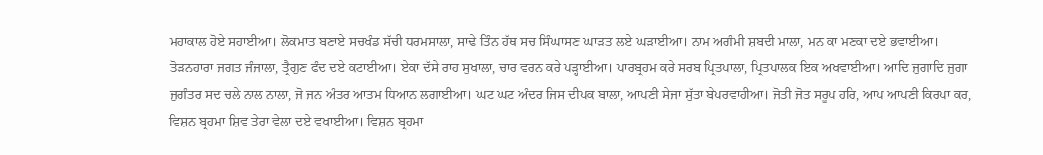ਮਹਾਕਾਲ ਹੋਏ ਸਹਾਈਆ। ਲੋਕਮਾਤ ਬਣਾਏ ਸਚਖੰਡ ਸੱਚੀ ਧਰਮਸਾਲਾ, ਸਾਢੇ ਤਿੰਨ ਹੱਥ ਸਚ ਸਿੰਘਾਸਣ ਘਾੜਤ ਲਏ ਘੜਾਈਆ। ਨਾਮ ਅਗੰਮੀ ਸ਼ਬਦੀ ਮਾਲਾ, ਮਨ ਕਾ ਮਣਕਾ ਦਏ ਭਵਾਈਆ। ਤੋੜਨਹਾਰਾ ਜਗਤ ਜੰਜਾਲਾ, ਤ੍ਰੈਗੁਣ ਫੰਦ ਦਏ ਕਟਾਈਆ। ਏਕਾ ਦੱਸੇ ਰਾਹ ਸੁਖਾਲਾ, ਚਾਰ ਵਰਨ ਕਰੇ ਪੜ੍ਹਾਈਆ। ਪਾਰਬ੍ਰਹਮ ਕਰੇ ਸਰਬ ਪ੍ਰਿਤਪਾਲਾ, ਪ੍ਰਿਤਪਾਲਕ ਇਕ ਅਖਵਾਈਆ। ਆਦਿ ਜੁਗਾਦਿ ਜੁਗਾ ਜੁਗੰਤਰ ਸਦ ਚਲੇ ਨਾਲ ਨਾਲਾ, ਜੋ ਜਨ ਅੰਤਰ ਆਤਮ ਧਿਆਨ ਲਗਾਈਆ। ਘਟ ਘਟ ਅੰਦਰ ਜਿਸ ਦੀਪਕ ਬਾਲਾ, ਆਪਣੀ ਸੇਜਾ ਸੁੱਤਾ ਬੇਪਰਵਾਹੀਆ। ਜੋਤੀ ਜੋਤ ਸਰੂਪ ਹਰਿ, ਆਪ ਆਪਣੀ ਕਿਰਪਾ ਕਰ, ਵਿਸ਼ਨ ਬ੍ਰਹਮਾ ਸ਼ਿਵ ਤੇਰਾ ਵੇਲਾ ਦਏ ਵਖਾਈਆ। ਵਿਸ਼ਨ ਬ੍ਰਹਮਾ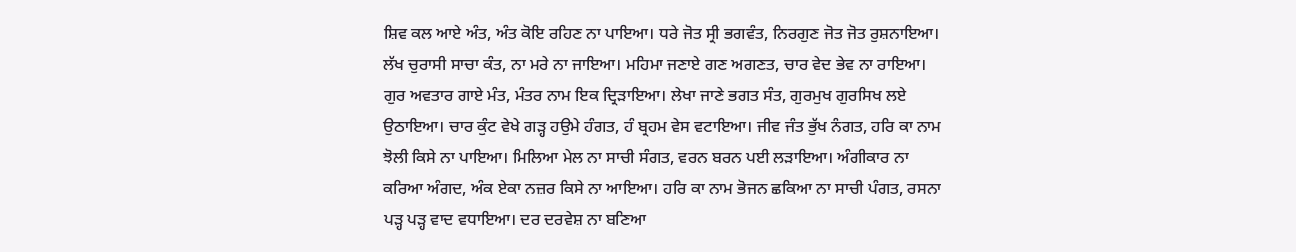ਸ਼ਿਵ ਕਲ ਆਏ ਅੰਤ, ਅੰਤ ਕੋਇ ਰਹਿਣ ਨਾ ਪਾਇਆ। ਧਰੇ ਜੋਤ ਸ੍ਰੀ ਭਗਵੰਤ, ਨਿਰਗੁਣ ਜੋਤ ਜੋਤ ਰੁਸ਼ਨਾਇਆ। ਲੱਖ ਚੁਰਾਸੀ ਸਾਚਾ ਕੰਤ, ਨਾ ਮਰੇ ਨਾ ਜਾਇਆ। ਮਹਿਮਾ ਜਣਾਏ ਗਣ ਅਗਣਤ, ਚਾਰ ਵੇਦ ਭੇਵ ਨਾ ਰਾਇਆ। ਗੁਰ ਅਵਤਾਰ ਗਾਏ ਮੰਤ, ਮੰਤਰ ਨਾਮ ਇਕ ਦ੍ਰਿੜਾਇਆ। ਲੇਖਾ ਜਾਣੇ ਭਗਤ ਸੰਤ, ਗੁਰਮੁਖ ਗੁਰਸਿਖ ਲਏ ਉਠਾਇਆ। ਚਾਰ ਕੁੰਟ ਵੇਖੇ ਗੜ੍ਹ ਹਉਮੇ ਹੰਗਤ, ਹੰ ਬ੍ਰਹਮ ਵੇਸ ਵਟਾਇਆ। ਜੀਵ ਜੰਤ ਭੁੱਖ ਨੰਗਤ, ਹਰਿ ਕਾ ਨਾਮ ਝੋਲੀ ਕਿਸੇ ਨਾ ਪਾਇਆ। ਮਿਲਿਆ ਮੇਲ ਨਾ ਸਾਚੀ ਸੰਗਤ, ਵਰਨ ਬਰਨ ਪਈ ਲੜਾਇਆ। ਅੰਗੀਕਾਰ ਨਾ ਕਰਿਆ ਅੰਗਦ, ਅੰਕ ਏਕਾ ਨਜ਼ਰ ਕਿਸੇ ਨਾ ਆਇਆ। ਹਰਿ ਕਾ ਨਾਮ ਭੋਜਨ ਛਕਿਆ ਨਾ ਸਾਚੀ ਪੰਗਤ, ਰਸਨਾ ਪੜ੍ਹ ਪੜ੍ਹ ਵਾਦ ਵਧਾਇਆ। ਦਰ ਦਰਵੇਸ਼ ਨਾ ਬਣਿਆ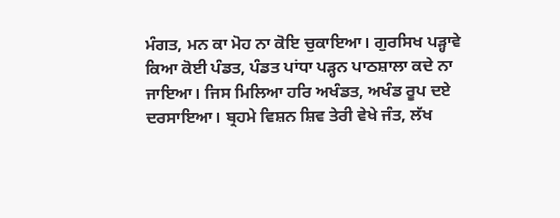ਮੰਗਤ, ਮਨ ਕਾ ਮੋਹ ਨਾ ਕੋਇ ਚੁਕਾਇਆ। ਗੁਰਸਿਖ ਪੜ੍ਹਾਵੇ ਕਿਆ ਕੋਈ ਪੰਡਤ, ਪੰਡਤ ਪਾਂਧਾ ਪੜ੍ਹਨ ਪਾਠਸ਼ਾਲਾ ਕਦੇ ਨਾ ਜਾਇਆ। ਜਿਸ ਮਿਲਿਆ ਹਰਿ ਅਖੰਡਤ, ਅਖੰਡ ਰੂਪ ਦਏ ਦਰਸਾਇਆ। ਬ੍ਰਹਮੇ ਵਿਸ਼ਨ ਸ਼ਿਵ ਤੇਰੀ ਵੇਖੇ ਜੰਤ, ਲੱਖ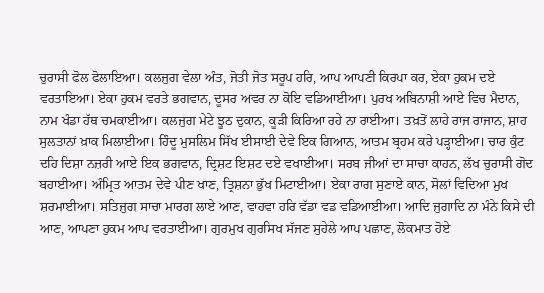ਚੁਰਾਸੀ ਫੋਲ ਫੋਲਾਇਆ। ਕਲਜੁਗ ਵੇਲਾ ਅੰਤ, ਜੋਤੀ ਜੋਤ ਸਰੂਪ ਹਰਿ, ਆਪ ਆਪਣੀ ਕਿਰਪਾ ਕਰ, ਏਕਾ ਹੁਕਮ ਦਏ ਵਰਤਾਇਆ। ਏਕਾ ਹੁਕਮ ਵਰਤੇ ਭਗਵਾਨ, ਦੂਸਰ ਅਵਰ ਨਾ ਕੋਇ ਵਡਿਆਈਆ। ਪੁਰਖ ਅਬਿਨਾਸ਼ੀ ਆਏ ਵਿਚ ਮੈਦਾਨ, ਨਾਮ ਖੰਡਾ ਹੱਥ ਚਮਕਾਈਆ। ਕਲਜੁਗ ਮੇਟੇ ਝੂਠ ਦੁਕਾਨ, ਕੂੜੀ ਕਿਰਿਆ ਰਹੇ ਨਾ ਰਾਈਆ। ਤਖ਼ਤੋਂ ਲਾਹੇ ਰਾਜ ਰਾਜਾਨ, ਸ਼ਾਹ ਸੁਲਤਾਨਾਂ ਖ਼ਾਕ ਮਿਲਾਈਆ। ਹਿੰਦੂ ਮੁਸਲਿਮ ਸਿੱਖ ਈਸਾਈ ਦੇਵੇ ਇਕ ਗਿਆਨ, ਆਤਮ ਬ੍ਰਹਮ ਕਰੇ ਪੜ੍ਹਾਈਆ। ਚਾਰ ਕੁੰਟ ਦਹਿ ਦਿਸ਼ਾ ਨਜ਼ਰੀ ਆਏ ਇਕ ਭਗਵਾਨ, ਦ੍ਰਿਸ਼ਟ ਇਸ਼ਟ ਦਏ ਵਖਾਈਆ। ਸਰਬ ਜੀਆਂ ਦਾ ਸਾਚਾ ਕਾਹਨ, ਲੱਖ ਚੁਰਾਸੀ ਗੋਦ ਬਹਾਈਆ। ਅੰਮ੍ਰਿਤ ਆਤਮ ਦੇਵੇ ਪੀਣ ਖਾਣ, ਤ੍ਰਿਸ਼ਨਾ ਭੁੱਖ ਮਿਟਾਈਆ। ਏਕਾ ਰਾਗ ਸੁਣਾਏ ਕਾਨ, ਸੋਲਾਂ ਵਿਦਿਆ ਮੁਖ ਸ਼ਰਮਾਈਆ। ਸਤਿਜੁਗ ਸਾਚਾ ਮਾਰਗ ਲਾਏ ਆਣ, ਵਾਹਵਾ ਹਰਿ ਵੱਡਾ ਵਡ ਵਡਿਆਈਆ। ਆਦਿ ਜੁਗਾਦਿ ਨਾ ਮੰਨੇ ਕਿਸੇ ਦੀ ਆਣ, ਆਪਣਾ ਹੁਕਮ ਆਪ ਵਰਤਾਈਆ। ਗੁਰਮੁਖ ਗੁਰਸਿਖ ਸੱਜਣ ਸੁਹੇਲੇ ਆਪ ਪਛਾਣ, ਲੋਕਮਾਤ ਹੋਏ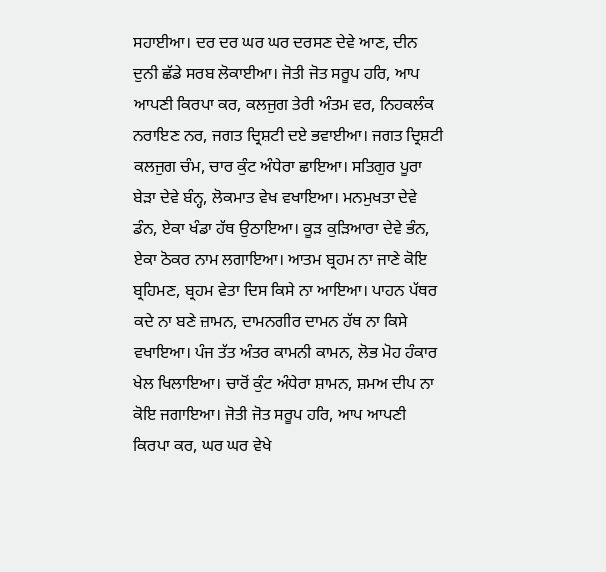ਸਹਾਈਆ। ਦਰ ਦਰ ਘਰ ਘਰ ਦਰਸਣ ਦੇਵੇ ਆਣ, ਦੀਨ ਦੁਨੀ ਛੱਡੇ ਸਰਬ ਲੋਕਾਈਆ। ਜੋਤੀ ਜੋਤ ਸਰੂਪ ਹਰਿ, ਆਪ ਆਪਣੀ ਕਿਰਪਾ ਕਰ, ਕਲਜੁਗ ਤੇਰੀ ਅੰਤਮ ਵਰ, ਨਿਹਕਲੰਕ ਨਰਾਇਣ ਨਰ, ਜਗਤ ਦ੍ਰਿਸ਼ਟੀ ਦਏ ਭਵਾਈਆ। ਜਗਤ ਦ੍ਰਿਸ਼ਟੀ ਕਲਜੁਗ ਚੰਮ, ਚਾਰ ਕੁੰਟ ਅੰਧੇਰਾ ਛਾਇਆ। ਸਤਿਗੁਰ ਪੂਰਾ ਬੇੜਾ ਦੇਵੇ ਬੰਨ੍ਹ, ਲੋਕਮਾਤ ਵੇਖ ਵਖਾਇਆ। ਮਨਮੁਖਤਾ ਦੇਵੇ ਡੰਨ, ਏਕਾ ਖੰਡਾ ਹੱਥ ਉਠਾਇਆ। ਕੂੜ ਕੁੜਿਆਰਾ ਦੇਵੇ ਭੰਨ, ਏਕਾ ਠੋਕਰ ਨਾਮ ਲਗਾਇਆ। ਆਤਮ ਬ੍ਰਹਮ ਨਾ ਜਾਣੇ ਕੋਇ ਬ੍ਰਹਿਮਣ, ਬ੍ਰਹਮ ਵੇਤਾ ਦਿਸ ਕਿਸੇ ਨਾ ਆਇਆ। ਪਾਹਨ ਪੱਥਰ ਕਦੇ ਨਾ ਬਣੇ ਜ਼ਾਮਨ, ਦਾਮਨਗੀਰ ਦਾਮਨ ਹੱਥ ਨਾ ਕਿਸੇ ਵਖਾਇਆ। ਪੰਜ ਤੱਤ ਅੰਤਰ ਕਾਮਨੀ ਕਾਮਨ, ਲੋਭ ਮੋਹ ਹੰਕਾਰ ਖੇਲ ਖਿਲਾਇਆ। ਚਾਰੋਂ ਕੁੰਟ ਅੰਧੇਰਾ ਸ਼ਾਮਨ, ਸ਼ਮਅ ਦੀਪ ਨਾ ਕੋਇ ਜਗਾਇਆ। ਜੋਤੀ ਜੋਤ ਸਰੂਪ ਹਰਿ, ਆਪ ਆਪਣੀ ਕਿਰਪਾ ਕਰ, ਘਰ ਘਰ ਵੇਖੇ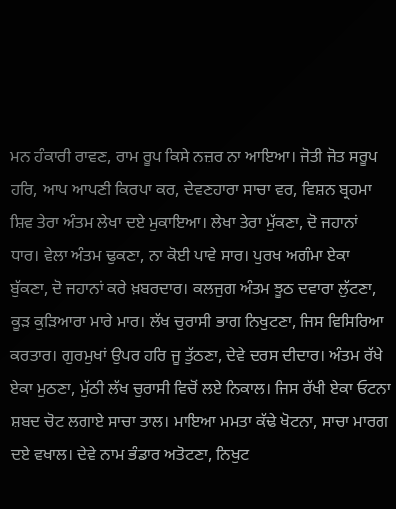ਮਨ ਹੰਕਾਰੀ ਰਾਵਣ, ਰਾਮ ਰੂਪ ਕਿਸੇ ਨਜ਼ਰ ਨਾ ਆਇਆ। ਜੋਤੀ ਜੋਤ ਸਰੂਪ ਹਰਿ, ਆਪ ਆਪਣੀ ਕਿਰਪਾ ਕਰ, ਦੇਵਣਹਾਰਾ ਸਾਚਾ ਵਰ, ਵਿਸ਼ਨ ਬ੍ਰਹਮਾ ਸ਼ਿਵ ਤੇਰਾ ਅੰਤਮ ਲੇਖਾ ਦਏ ਮੁਕਾਇਆ। ਲੇਖਾ ਤੇਰਾ ਮੁੱਕਣਾ, ਦੋ ਜਹਾਨਾਂ ਧਾਰ। ਵੇਲਾ ਅੰਤਮ ਢੁਕਣਾ, ਨਾ ਕੋਈ ਪਾਵੇ ਸਾਰ। ਪੁਰਖ ਅਗੰਮਾ ਏਕਾ ਬੁੱਕਣਾ, ਦੋ ਜਹਾਨਾਂ ਕਰੇ ਖ਼ਬਰਦਾਰ। ਕਲਜੁਗ ਅੰਤਮ ਝੂਠ ਦਵਾਰਾ ਲੁੱਟਣਾ, ਕੂੜ ਕੁੜਿਆਰਾ ਮਾਰੇ ਮਾਰ। ਲੱਖ ਚੁਰਾਸੀ ਭਾਗ ਨਿਖੁਟਣਾ, ਜਿਸ ਵਿਸਿਰਿਆ ਕਰਤਾਰ। ਗੁਰਮੁਖਾਂ ਉਪਰ ਹਰਿ ਜੂ ਤੁੱਠਣਾ, ਦੇਵੇ ਦਰਸ ਦੀਦਾਰ। ਅੰਤਮ ਰੱਖੇ ਏਕਾ ਮੁਠਣਾ, ਮੁੱਠੀ ਲੱਖ ਚੁਰਾਸੀ ਵਿਚੋਂ ਲਏ ਨਿਕਾਲ। ਜਿਸ ਰੱਖੀ ਏਕਾ ਓਟਨਾ ਸ਼ਬਦ ਚੋਟ ਲਗਾਏ ਸਾਚਾ ਤਾਲ। ਮਾਇਆ ਮਮਤਾ ਕੱਢੇ ਖੋਟਨਾ, ਸਾਚਾ ਮਾਰਗ ਦਏ ਵਖਾਲ। ਦੇਵੇ ਨਾਮ ਭੰਡਾਰ ਅਤੋਟਣਾ, ਨਿਖੁਟ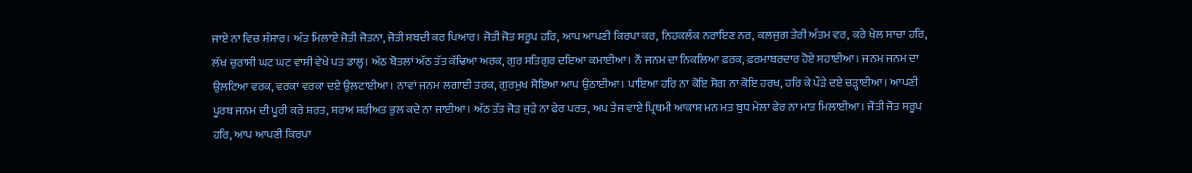ਜਾਏ ਨਾ ਵਿਚ ਸੰਸਾਰ। ਅੰਤ ਮਿਲਾਏ ਜੋਤੀ ਜੋਤਨਾ, ਜੋਤੀ ਸ਼ਬਦੀ ਕਰ ਪਿਆਰ। ਜੋਤੀ ਜੋਤ ਸਰੂਪ ਹਰਿ, ਆਪ ਆਪਣੀ ਕਿਰਪਾ ਕਰ, ਨਿਹਕਲੰਕ ਨਰਾਇਣ ਨਰ, ਕਲਜੁਗ ਤੇਰੀ ਅੰਤਮ ਵਰ, ਕਰੇ ਖੇਲ ਸਾਚਾ ਹਰਿ, ਲੱਖ ਚੁਰਾਸੀ ਘਟ ਘਟ ਵਾਸੀ ਵੇਖੇ ਪਤ ਡਾਲ੍ਹ। ਅੱਠ ਬੋਤਲਾਂ ਅੱਠ ਤੱਤ ਕੱਢਿਆ ਅਰਕ, ਗੁਰ ਸਤਿਗੁਰ ਦਇਆ ਕਮਾਈਆ। ਨੌਂ ਜਨਮ ਦਾ ਨਿਕਲਿਆ ਫ਼ਰਕ, ਫ਼ਰਮਾਬਰਦਾਰ ਹੋਏ ਸਹਾਈਆ। ਜਨਮ ਜਨਮ ਦਾ ਉਲਟਿਆ ਵਰਕ, ਵਰਕਾ ਵਰਕਾ ਦਏ ਉਲਟਾਈਆ। ਨਾਵਾਂ ਜਨਮ ਲਗਾਈ ਤਰਕ, ਗੁਰਮੁਖ ਸੋਇਆ ਆਪ ਉਠਾਈਆ। ਪਾਇਆ ਹਰਿ ਨਾ ਕੋਇ ਸੋਗ ਨਾ ਕੋਇ ਹਰਖ, ਹਰਿ ਕੇ ਪੌੜੇ ਦਏ ਚੜ੍ਹਾਈਆ। ਆਪਣੀ ਪੂਰਬ ਜਨਮ ਦੀ ਪੂਰੀ ਕਰੇ ਸ਼ਰਤ, ਸ਼ਰਅ ਸ਼ਰੀਅਤ ਭੁਲ ਕਦੇ ਨਾ ਜਾਈਆ। ਅੱਠ ਤੱਤ ਜੋੜ ਜੁੜੇ ਨਾ ਫੇਰ ਪਰਤ, ਅਪ ਤੇਜ ਵਾਏ ਪ੍ਰਿਥਮੀ ਆਕਾਸ਼ ਮਨ ਮਤ ਬੁਧ ਮੇਲਾ ਫੇਰ ਨਾ ਮਾਤ ਮਿਲਾਈਆ। ਜੋਤੀ ਜੋਤ ਸਰੂਪ ਹਰਿ, ਆਪ ਆਪਣੀ ਕਿਰਪਾ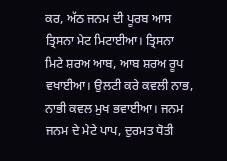ਕਰ, ਅੱਠ ਜਨਮ ਦੀ ਪੂਰਬ ਆਸ ਤ੍ਰਿਸਨਾ ਮੇਟ ਮਿਟਾਈਆ। ਤ੍ਰਿਸਨਾ ਮਿਟੇ ਸ਼ਰਅ ਆਬ, ਆਬ ਸ਼ਰਅ ਰੂਪ ਵਖਾਈਆ। ਉਲਟੀ ਕਰੇ ਕਵਲੀ ਨਾਭ, ਨਾਭੀ ਕਵਲ ਮੁਖ ਭਵਾਈਆ। ਜਨਮ ਜਨਮ ਦੇ ਮੇਟੇ ਪਾਪ, ਦੁਰਮਤ ਧੋਤੀ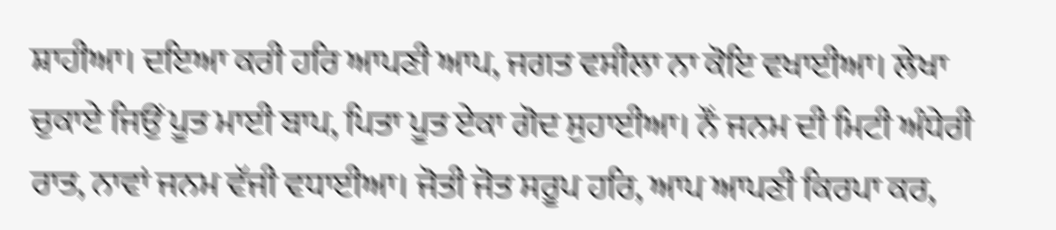ਸ਼ਾਹੀਆ। ਦਇਆ ਕਰੀ ਹਰਿ ਆਪਣੀ ਆਪ, ਜਗਤ ਵਸੀਲਾ ਨਾ ਕੋਇ ਵਖਾਈਆ। ਲੇਖਾ ਚੁਕਾਏ ਜਿਉਂ ਪੂਤ ਮਾਈ ਬਾਪ, ਪਿਤਾ ਪੂਤ ਏਕਾ ਗੋਦ ਸੁਹਾਈਆ। ਨੌਂ ਜਨਮ ਦੀ ਮਿਟੀ ਅੰਧੇਰੀ ਰਾਤ, ਨਾਵਾਂ ਜਨਮ ਵੱਜੀ ਵਧਾਈਆ। ਜੋਤੀ ਜੋਤ ਸਰੂਪ ਹਰਿ, ਆਪ ਆਪਣੀ ਕਿਰਪਾ ਕਰ,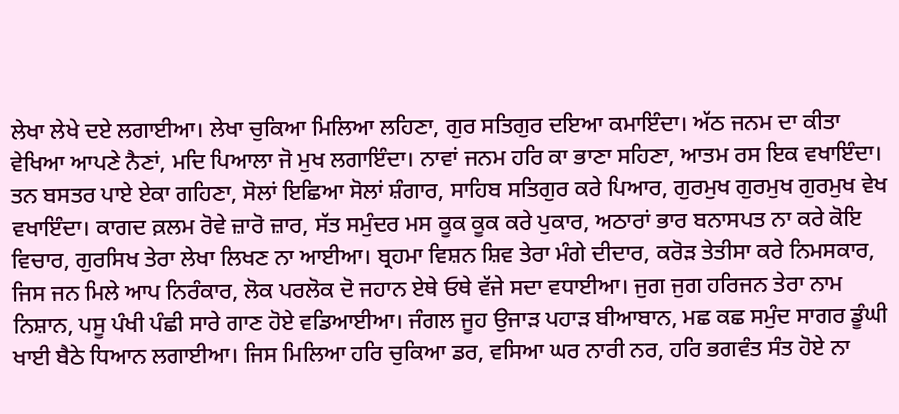ਲੇਖਾ ਲੇਖੇ ਦਏ ਲਗਾਈਆ। ਲੇਖਾ ਚੁਕਿਆ ਮਿਲਿਆ ਲਹਿਣਾ, ਗੁਰ ਸਤਿਗੁਰ ਦਇਆ ਕਮਾਇੰਦਾ। ਅੱਠ ਜਨਮ ਦਾ ਕੀਤਾ ਵੇਖਿਆ ਆਪਣੇ ਨੈਣਾਂ, ਮਦਿ ਪਿਆਲਾ ਜੋ ਮੁਖ ਲਗਾਇੰਦਾ। ਨਾਵਾਂ ਜਨਮ ਹਰਿ ਕਾ ਭਾਣਾ ਸਹਿਣਾ, ਆਤਮ ਰਸ ਇਕ ਵਖਾਇੰਦਾ। ਤਨ ਬਸਤਰ ਪਾਏ ਏਕਾ ਗਹਿਣਾ, ਸੋਲਾਂ ਇਛਿਆ ਸੋਲਾਂ ਸ਼ੰਗਾਰ, ਸਾਹਿਬ ਸਤਿਗੁਰ ਕਰੇ ਪਿਆਰ, ਗੁਰਮੁਖ ਗੁਰਮੁਖ ਗੁਰਮੁਖ ਵੇਖ ਵਖਾਇੰਦਾ। ਕਾਗਦ ਕ਼ਲਮ ਰੋਵੇ ਜ਼ਾਰੋ ਜ਼ਾਰ, ਸੱਤ ਸਮੁੰਦਰ ਮਸ ਕੂਕ ਕੂਕ ਕਰੇ ਪੁਕਾਰ, ਅਠਾਰਾਂ ਭਾਰ ਬਨਾਸਪਤ ਨਾ ਕਰੇ ਕੋਇ ਵਿਚਾਰ, ਗੁਰਸਿਖ ਤੇਰਾ ਲੇਖਾ ਲਿਖਣ ਨਾ ਆਈਆ। ਬ੍ਰਹਮਾ ਵਿਸ਼ਨ ਸ਼ਿਵ ਤੇਰਾ ਮੰਗੇ ਦੀਦਾਰ, ਕਰੋੜ ਤੇਤੀਸਾ ਕਰੇ ਨਿਮਸਕਾਰ, ਜਿਸ ਜਨ ਮਿਲੇ ਆਪ ਨਿਰੰਕਾਰ, ਲੋਕ ਪਰਲੋਕ ਦੋ ਜਹਾਨ ਏਥੇ ਓਥੇ ਵੱਜੇ ਸਦਾ ਵਧਾਈਆ। ਜੁਗ ਜੁਗ ਹਰਿਜਨ ਤੇਰਾ ਨਾਮ ਨਿਸ਼ਾਨ, ਪਸੂ ਪੰਖੀ ਪੰਛੀ ਸਾਰੇ ਗਾਣ ਹੋਏ ਵਡਿਆਈਆ। ਜੰਗਲ ਜੂਹ ਉਜਾੜ ਪਹਾੜ ਬੀਆਬਾਨ, ਮਛ ਕਛ ਸਮੁੰਦ ਸਾਗਰ ਡੂੰਘੀ ਖਾਈ ਬੈਠੇ ਧਿਆਨ ਲਗਾਈਆ। ਜਿਸ ਮਿਲਿਆ ਹਰਿ ਚੁਕਿਆ ਡਰ, ਵਸਿਆ ਘਰ ਨਾਰੀ ਨਰ, ਹਰਿ ਭਗਵੰਤ ਸੰਤ ਹੋਏ ਨਾ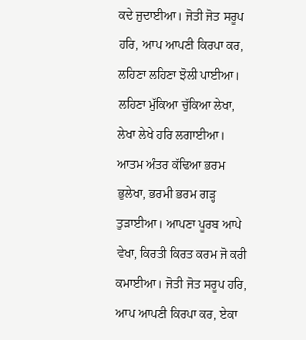ਕਦੇ ਜੁਦਾਈਆ। ਜੋਤੀ ਜੋਤ ਸਰੂਪ ਹਰਿ, ਆਪ ਆਪਣੀ ਕਿਰਪਾ ਕਰ, ਲਹਿਣਾ ਲਹਿਣਾ ਝੋਲੀ ਪਾਈਆ। ਲਹਿਣਾ ਮੁੱਕਿਆ ਚੁੱਕਿਆ ਲੇਖਾ, ਲੇਖਾ ਲੇਖੇ ਹਰਿ ਲਗਾਈਆ। ਆਤਮ ਅੰਤਰ ਕੱਢਿਆ ਭਰਮ ਭੁਲੇਖਾ, ਭਰਮੀ ਭਰਮ ਗੜ੍ਹ ਤੁੜਾਈਆ। ਆਪਣਾ ਪੂਰਬ ਆਪੇ ਵੇਖਾ, ਕਿਰਤੀ ਕਿਰਤ ਕਰਮ ਜੋ ਕਰੀ ਕਮਾਈਆ। ਜੋਤੀ ਜੋਤ ਸਰੂਪ ਹਰਿ, ਆਪ ਆਪਣੀ ਕਿਰਪਾ ਕਰ, ਏਕਾ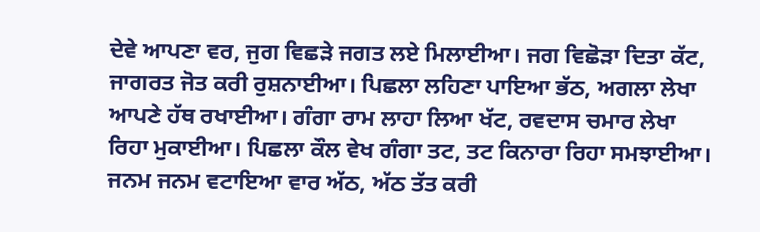ਦੇਵੇ ਆਪਣਾ ਵਰ, ਜੁਗ ਵਿਛੜੇ ਜਗਤ ਲਏ ਮਿਲਾਈਆ। ਜਗ ਵਿਛੋੜਾ ਦਿਤਾ ਕੱਟ, ਜਾਗਰਤ ਜੋਤ ਕਰੀ ਰੁਸ਼ਨਾਈਆ। ਪਿਛਲਾ ਲਹਿਣਾ ਪਾਇਆ ਭੱਠ, ਅਗਲਾ ਲੇਖਾ ਆਪਣੇ ਹੱਥ ਰਖਾਈਆ। ਗੰਗਾ ਰਾਮ ਲਾਹਾ ਲਿਆ ਖੱਟ, ਰਵਦਾਸ ਚਮਾਰ ਲੇਖਾ ਰਿਹਾ ਮੁਕਾਈਆ। ਪਿਛਲਾ ਕੌਲ ਵੇਖ ਗੰਗਾ ਤਟ, ਤਟ ਕਿਨਾਰਾ ਰਿਹਾ ਸਮਝਾਈਆ। ਜਨਮ ਜਨਮ ਵਟਾਇਆ ਵਾਰ ਅੱਠ, ਅੱਠ ਤੱਤ ਕਰੀ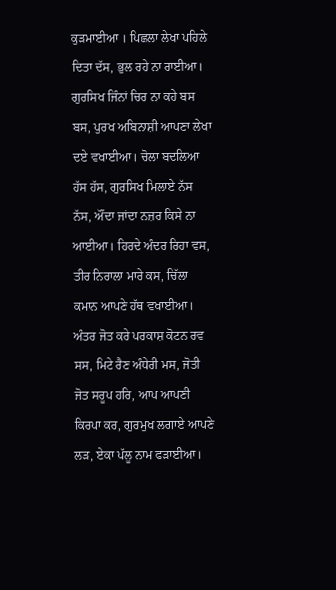ਕੁੜਮਾਈਆ । ਪਿਛਲਾ ਲੇਖਾ ਪਹਿਲੇ ਦਿਤਾ ਦੱਸ, ਭੁਲ ਰਹੇ ਨਾ ਰਾਈਆ। ਗੁਰਸਿਖ ਜਿੰਨਾਂ ਚਿਰ ਨਾ ਕਹੇ ਬਸ ਬਸ, ਪੁਰਖ ਅਬਿਨਾਸ਼ੀ ਆਪਣਾ ਲੇਖਾ ਦਏ ਵਖਾਈਆ। ਚੋਲਾ ਬਦਲਿਆ ਹੱਸ ਹੱਸ, ਗੁਰਸਿਖ ਮਿਲਾਏ ਨੱਸ ਨੱਸ, ਔਂਦਾ ਜਾਂਦਾ ਨਜ਼ਰ ਕਿਸੇ ਨਾ ਆਈਆ। ਹਿਰਦੇ ਅੰਦਰ ਰਿਹਾ ਵਸ, ਤੀਰ ਨਿਰਾਲਾ ਮਾਰੇ ਕਸ, ਚਿੱਲਾ ਕਮਾਨ ਆਪਣੇ ਹੱਥ ਵਖਾਈਆ। ਅੰਤਰ ਜੋਤ ਕਰੇ ਪਰਕਾਸ਼ ਕੋਟਨ ਰਵ ਸਸ, ਮਿਟੇ ਰੈਣ ਅੰਧੇਰੀ ਮਸ, ਜੋਤੀ ਜੋਤ ਸਰੂਪ ਹਰਿ, ਆਪ ਆਪਣੀ ਕਿਰਪਾ ਕਰ, ਗੁਰਮੁਖ ਲਗਾਏ ਆਪਣੇ ਲੜ, ਏਕਾ ਪੱਲੂ ਨਾਮ ਫੜਾਈਆ।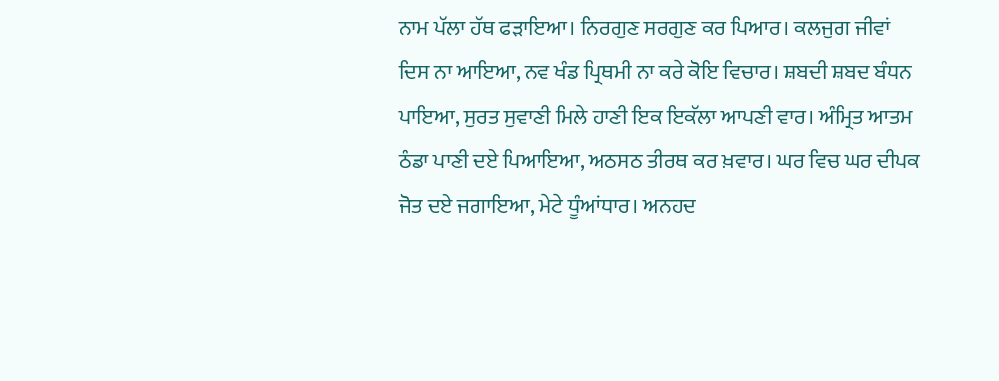ਨਾਮ ਪੱਲਾ ਹੱਥ ਫੜਾਇਆ। ਨਿਰਗੁਣ ਸਰਗੁਣ ਕਰ ਪਿਆਰ। ਕਲਜੁਗ ਜੀਵਾਂ ਦਿਸ ਨਾ ਆਇਆ, ਨਵ ਖੰਡ ਪ੍ਰਿਥਮੀ ਨਾ ਕਰੇ ਕੋਇ ਵਿਚਾਰ। ਸ਼ਬਦੀ ਸ਼ਬਦ ਬੰਧਨ ਪਾਇਆ, ਸੁਰਤ ਸੁਵਾਣੀ ਮਿਲੇ ਹਾਣੀ ਇਕ ਇਕੱਲਾ ਆਪਣੀ ਵਾਰ। ਅੰਮ੍ਰਿਤ ਆਤਮ ਠੰਡਾ ਪਾਣੀ ਦਏ ਪਿਆਇਆ, ਅਠਸਠ ਤੀਰਥ ਕਰ ਖ਼ਵਾਰ। ਘਰ ਵਿਚ ਘਰ ਦੀਪਕ ਜੋਤ ਦਏ ਜਗਾਇਆ, ਮੇਟੇ ਧੂੰਆਂਧਾਰ। ਅਨਹਦ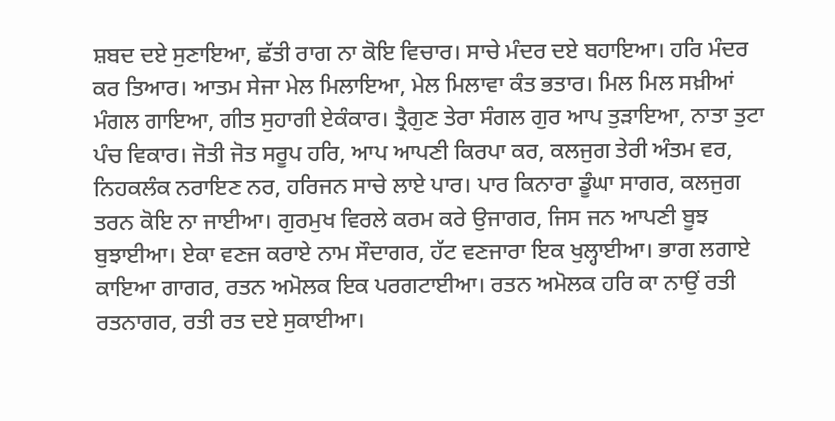ਸ਼ਬਦ ਦਏ ਸੁਣਾਇਆ, ਛੱਤੀ ਰਾਗ ਨਾ ਕੋਇ ਵਿਚਾਰ। ਸਾਚੇ ਮੰਦਰ ਦਏ ਬਹਾਇਆ। ਹਰਿ ਮੰਦਰ ਕਰ ਤਿਆਰ। ਆਤਮ ਸੇਜਾ ਮੇਲ ਮਿਲਾਇਆ, ਮੇਲ ਮਿਲਾਵਾ ਕੰਤ ਭਤਾਰ। ਮਿਲ ਮਿਲ ਸਖ਼ੀਆਂ ਮੰਗਲ ਗਾਇਆ, ਗੀਤ ਸੁਹਾਗੀ ਏਕੰਕਾਰ। ਤ੍ਰੈਗੁਣ ਤੇਰਾ ਸੰਗਲ ਗੁਰ ਆਪ ਤੁੜਾਇਆ, ਨਾਤਾ ਤੁਟਾ ਪੰਚ ਵਿਕਾਰ। ਜੋਤੀ ਜੋਤ ਸਰੂਪ ਹਰਿ, ਆਪ ਆਪਣੀ ਕਿਰਪਾ ਕਰ, ਕਲਜੁਗ ਤੇਰੀ ਅੰਤਮ ਵਰ, ਨਿਹਕਲੰਕ ਨਰਾਇਣ ਨਰ, ਹਰਿਜਨ ਸਾਚੇ ਲਾਏ ਪਾਰ। ਪਾਰ ਕਿਨਾਰਾ ਡੂੰਘਾ ਸਾਗਰ, ਕਲਜੁਗ ਤਰਨ ਕੋਇ ਨਾ ਜਾਈਆ। ਗੁਰਮੁਖ ਵਿਰਲੇ ਕਰਮ ਕਰੇ ਉਜਾਗਰ, ਜਿਸ ਜਨ ਆਪਣੀ ਬੂਝ ਬੁਝਾਈਆ। ਏਕਾ ਵਣਜ ਕਰਾਏ ਨਾਮ ਸੌਦਾਗਰ, ਹੱਟ ਵਣਜਾਰਾ ਇਕ ਖੁਲ੍ਹਾਈਆ। ਭਾਗ ਲਗਾਏ ਕਾਇਆ ਗਾਗਰ, ਰਤਨ ਅਮੋਲਕ ਇਕ ਪਰਗਟਾਈਆ। ਰਤਨ ਅਮੋਲਕ ਹਰਿ ਕਾ ਨਾਉਂ ਰਤੀ ਰਤਨਾਗਰ, ਰਤੀ ਰਤ ਦਏ ਸੁਕਾਈਆ।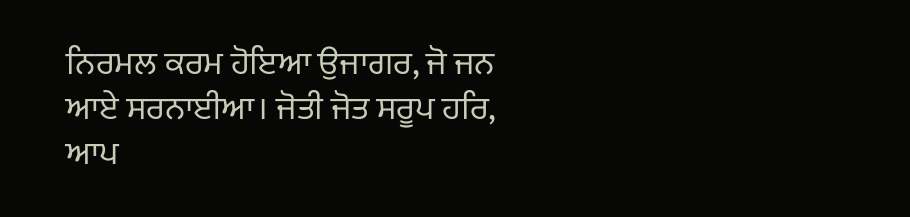ਨਿਰਮਲ ਕਰਮ ਹੋਇਆ ਉਜਾਗਰ, ਜੋ ਜਨ ਆਏ ਸਰਨਾਈਆ। ਜੋਤੀ ਜੋਤ ਸਰੂਪ ਹਰਿ, ਆਪ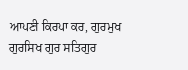ਆਪਣੀ ਕਿਰਪਾ ਕਰ, ਗੁਰਮੁਖ ਗੁਰਸਿਖ ਗੁਰ ਸਤਿਗੁਰ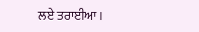ਲਏ ਤਰਾਈਆ।